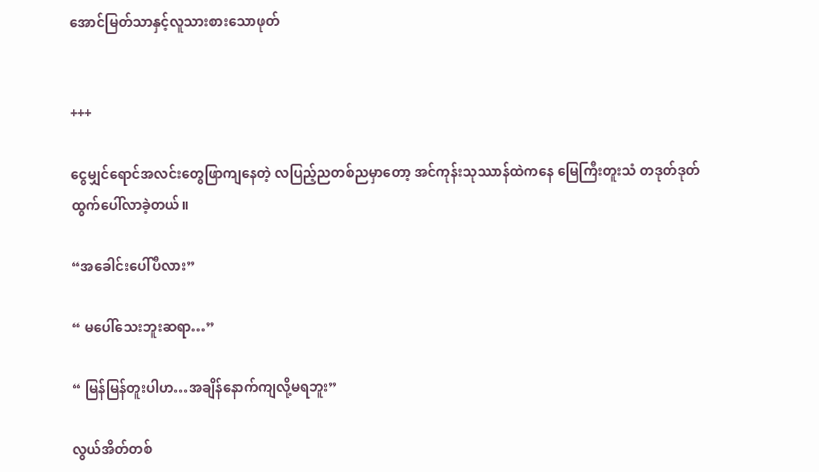အောင်မြတ်သာနှင့်လူသားစားသောဖုတ်


+++

ငွေမျှင်ရောင်အလင်းတွေဖြာကျနေတဲ့ လပြည့်ညတစ်ညမှာတော့ အင်ကုန်းသုဿာန်ထဲကနေ မြေကြီးတူးသံ တဒုတ်ဒုတ်ထွက်ပေါ်လာခဲ့တယ်။

“အခေါင်းပေါ်ပီလား”

“ မပေါ်သေးဘူးဆရာ…”

“ မြန်မြန်တူးပါဟ…အချိန်နောက်ကျလို့မရဘူး”

လွယ်အိတ်တစ်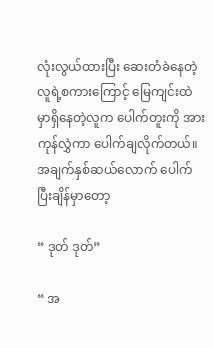လုံးလွယ်ထားပြီး ဆေးတံခဲနေတဲ့ လူရဲ့စကားကြောင့် မြေကျင်းထဲမှာရှိနေတဲ့လူက ပေါက်တူးကို အားကုန်လွှဲကာ ပေါက်ချလိုက်တယ်။ အချက်နှစ်ဆယ်လောက် ပေါက်ပြီးချိန်မှာတော့

“ ဒုတ် ဒုတ်”

“ အ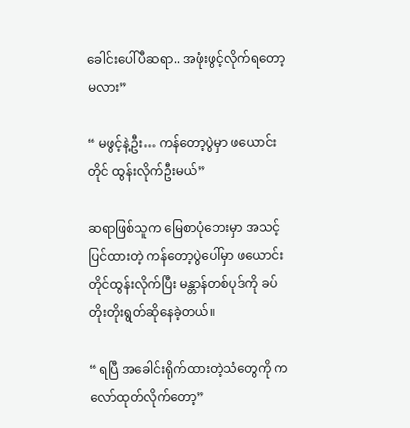ခေါင်းပေါ်ပီဆရာ.. အဖုံးဖွင့်လိုက်ရတော့မလား”

“ မဖွင့်နဲ့ဦး… ကန်တော့ပွဲမှာ ဖ‌ယောင်းတိုင် ထွန်းလိုက်ဦးမယ်”

ဆရာဖြစ်သူက မြေစာပုံဘေးမှာ အသင့်ပြင်ထားတဲ့ ကန်တော့ပွဲပေါ်မှာ ဖယောင်းတိုင်ထွန်းလိုက်ပြီး မန္တာန်တစ်ပုဒ်ကို ခပ်တိုးတိုးရွတ်ဆိုနေခဲ့တယ်။

“ ရပြီ အခေါင်းရိုက်ထားတဲ့သံတွေကို ကလော်ထုတ်လိုက်တော့”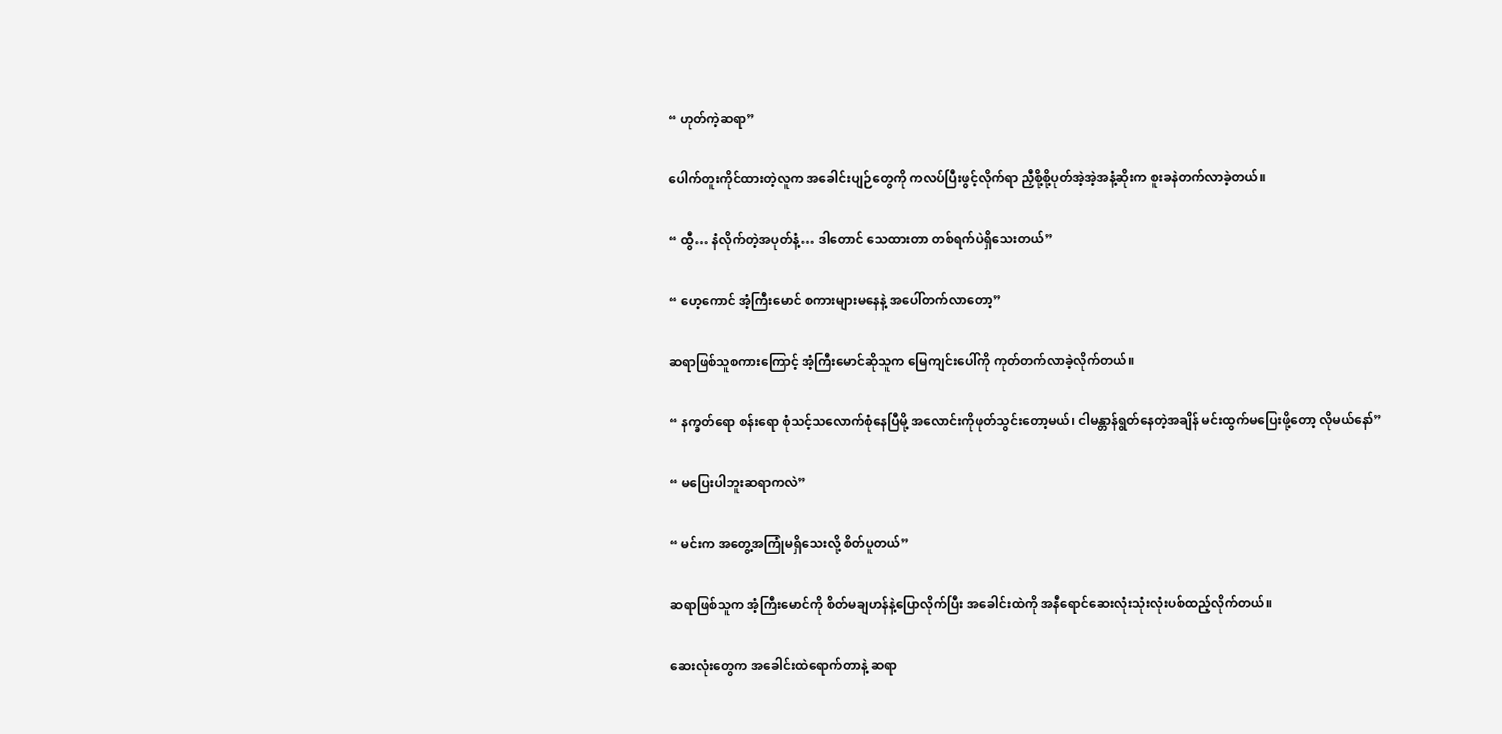“ ဟုတ်ကဲ့ဆရာ”

ပေါက်တူးကိုင်ထားတဲ့လူက အခေါင်းပျဉ်တွေကို ကလပ်ပြီးဖွင့်လိုက်ရာ ညှီစို့စို့ပုတ်အဲ့အဲ့အနံ့ဆိုးက စူးခနဲတက်လာခဲ့တယ်။

“ ထွီ… နံလိုက်တဲ့အပုတ်နံ့… ဒါတောင် သေထားတာ တစ်ရက်ပဲရှိသေးတယ်”

“ ဟေ့ကောင် အံ့ကြီးမောင် စကားများမနေနဲ့ အပေါ်တက်လာတော့”

ဆရာဖြစ်သူစကားကြောင့် အံ့ကြီးမောင်ဆိုသူက မြေကျင်းပေါ်ကို ကုတ်တက်လာခဲ့လိုက်တယ်။

“ နက္ခတ်ရော စန်းရော စုံသင့်သလောက်စုံနေပြီမို့ အလောင်းကိုဖုတ်သွင်းတော့မယ်၊ ငါမန္တာန်ရွတ်နေတဲ့အချိန် မင်းထွက်မပြေးဖို့တော့ လိုမယ်နော်”

“ မပြေးပါဘူးဆရာကလဲ”

“ မင်းက အတွေ့အကြုံမရှိသေးလို့ စိတ်ပူတယ်”

ဆရာဖြစ်သူက အံ့ကြီးမောင်ကို စိတ်မချဟန်နဲ့ပြောလိုက်ပြီး အခေါင်းထဲကို အနီရောင်ဆေးလုံးသုံးလုံးပစ်ထည့်လိုက်တယ်။

ဆေးလုံးတွေက အခေါင်းထဲရောက်တာနဲ့ ဆရာ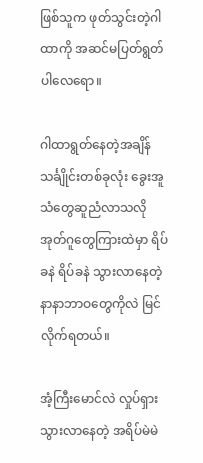ဖြစ်သူက ဖုတ်သွင်းတဲ့ဂါထာကို အဆင်မပြတ်ရွတ်ပါလေရော။

ဂါထာရွတ်နေတဲ့အချိန် သင်္ချိုင်းတစ်ခုလုံး ခွေးအူသံတွေဆူညံလာသလို အုတ်ဂူတွေကြားထဲမှာ ရိပ်ခနဲ ရိပ်ခနဲ သွားလာနေတဲ့ နာနာဘာဝတွေကိုလဲ မြင်လိုက်ရတယ်။

အံ့ကြီးမောင်လဲ လှုပ်ရှားသွားလာနေတဲ့ အရိပ်မဲမဲ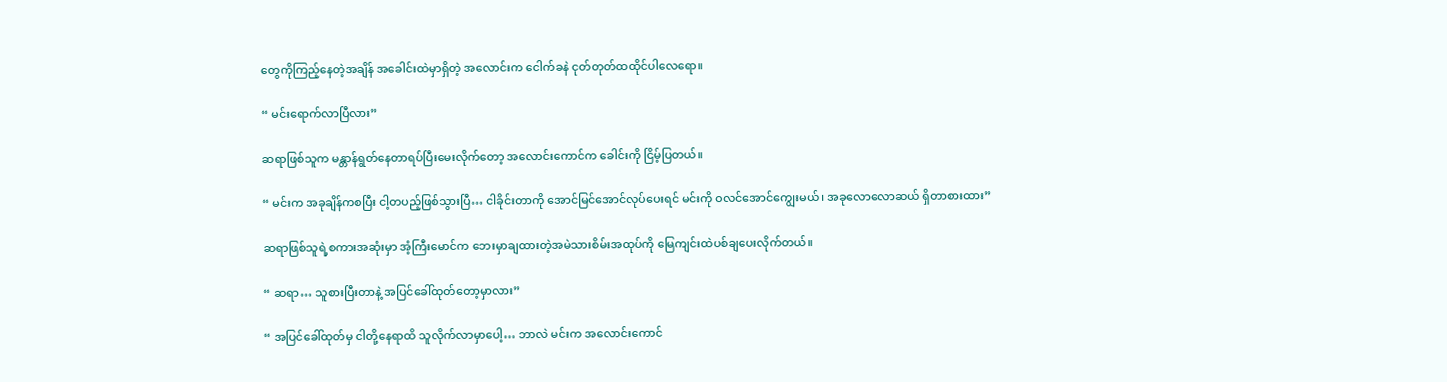တွေကိုကြည့်နေတဲ့အချိန် အခေါင်းထဲမှာရှိတဲ့ အလောင်းက ငေါက်ခနဲ ငုတ်တုတ်ထထိုင်ပါလေရော။

“ မင်းရောက်လာပြီလား”

ဆရာဖြစ်သူက မန္တာန်ရွတ်နေတာရပ်ပြီးမေးလိုက်တော့ အလောင်းကောင်က ခေါင်းကို ငြိမ့်ပြတယ်။

“ မင်းက အခုချိန်ကစပြီး ငါ့တပည့်ဖြစ်သွားပြီ… ငါခိုင်းတာကို အောင်မြင်အောင်လုပ်ပေးရင် မင်းကို ဝလင်အောင်ကျွေးမယ်၊ အခုလောလောဆယ် ရှိတာစားထား”

ဆရာဖြစ်သူရဲ့စကားအဆုံးမှာ အံ့ကြီးမောင်က ဘေးမှာချထားတဲ့အမဲသားစိမ်းအထုပ်ကို မြေကျင်းထဲပစ်ချပေးလိုက်တယ်။

“ ဆရာ… သူစားပြီးတာနဲ့ အပြင်ခေါ်ထုတ်တော့မှာလား”

“ အပြင်ခေါ်ထုတ်မှ ငါတို့နေရာထိ သူလိုက်လာမှာပေါ့… ဘာလဲ မင်းက အလောင်းကောင်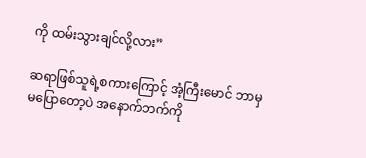ကို ထမ်းသွားချင်လို့လား”

ဆရာဖြစ်သူရဲ့စကားကြောင့် အံ့ကြီးမောင် ဘာမှမပြောတော့ပဲ အနောက်ဘက်ကို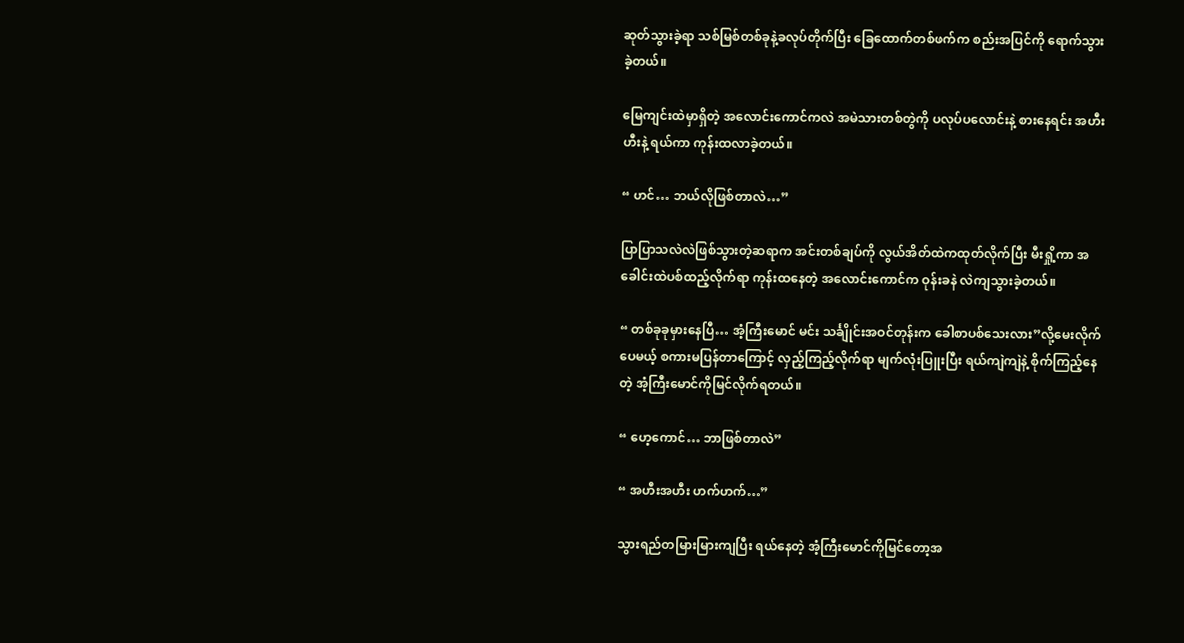ဆုတ်သွားခဲ့ရာ သစ်မြစ်တစ်ခုနဲ့ခလုပ်တိုက်ပြီး ခြေထောက်တစ်ဖက်က စည်းအပြင်ကို ရောက်သွားခဲ့တယ်။

မြေကျင်းထဲမှာရှိတဲ့ အလောင်းကောင်ကလဲ အမဲသားတစ်တွဲကို ပလုပ်ပလောင်းနဲ့ စားနေရင်း အဟီးဟီးနဲ့ ရယ်ကာ ကုန်းထလာခဲ့တယ်။

“ ဟင်… ဘယ်လိုဖြစ်တာလဲ…”

ပြာပြာသလဲလဲဖြစ်သွားတဲ့ဆရာက အင်းတစ်ချပ်ကို လွယ်အိတ်ထဲကထုတ်လိုက်ပြီး မီးရှို့ကာ အခေါင်းထဲပစ်ထည့်လိုက်ရာ ကုန်းထနေတဲ့ အလောင်းကောင်က ဝုန်းခနဲ လဲကျသွားခဲ့တယ်။

“ တစ်ခုခုမှားနေပြီ… အံ့ကြီးမောင် မင်း သင်္ချိုင်းအဝင်တုန်းက ခေါစာပစ်သေးလား”လို့မေးလိုက်ပေမယ့် စကားမပြန်တာကြောင့် လှည့်ကြည့်လိုက်ရာ မျက်လုံးပြူးပြီး ရယ်ကျဲကျဲနဲ့ စိုက်ကြည့်နေတဲ့ အံ့ကြီးမောင်ကိုမြင်လိုက်ရတယ်။

“ ဟေ့ကောင်… ဘာဖြစ်တာလဲ”

“ အဟီးအဟီး ဟက်ဟက်…”

သွားရည်တမြားမြားကျပြီး ရယ်နေတဲ့ အံ့ကြီးမောင်ကိုမြင်တော့အ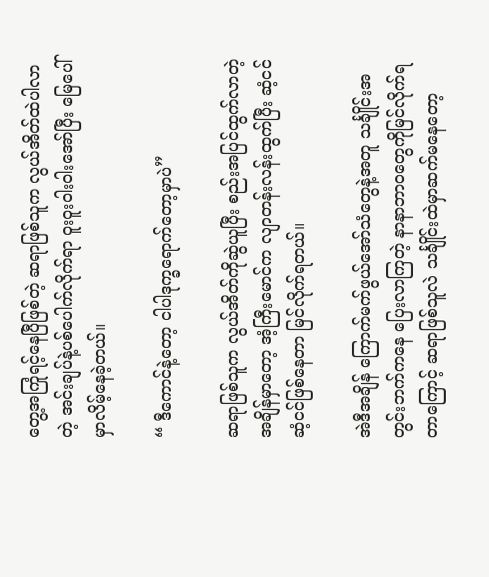တွေ့အကြုံရင့်နေပြီဖြစ်တဲ့ ဆရာဖြစ်သူက လွယ်အိတ်ထဲပါလာတဲ့ အင်းချပ်နဲ့ပစ်ပေါက်လိုက်ရာ ဝူးဝူးဝါးဝါးအော်ပြီး မြေပေါ်မှာလိမ့်နေခဲ့တယ်။

“ ဒီကောင်နဲ့တော့ ငါပါဒုက္ခရောက်တော့မှာပဲ”

ဆရာဖြစ်သူက လွယ်အိတ်ကိုဆွဲယူပြီး စည်းအပြင်ထွက်လာတဲ့အချိန်မှာတော့ အံ့ကြီးမောင်က လျာတန်းလန်းထွက်ပြီး ဆံ့ငင်ဆံ့ငင်ဖြစ်နေတာ မြင်လိုက်ရတယ်။

အဲဒီအချိန် ကြောက်မက်ဖွယ်အော်သံတွေနဲ့အတူ သင်္ချိုင်းအတွင်းဘက်ကနေ ပြေးလာကြတဲ့ နာနာဘာဝတွေကိုမြင်လိုက်ရတာကြောင့် ဆရာဖြစ်သူလဲ သင်္ချိုင်းထဲမှာဆက်မနေတော့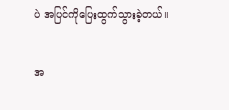ပဲ အပြင်ကိုပြေးထွက်သွားခဲ့တယ်။

အ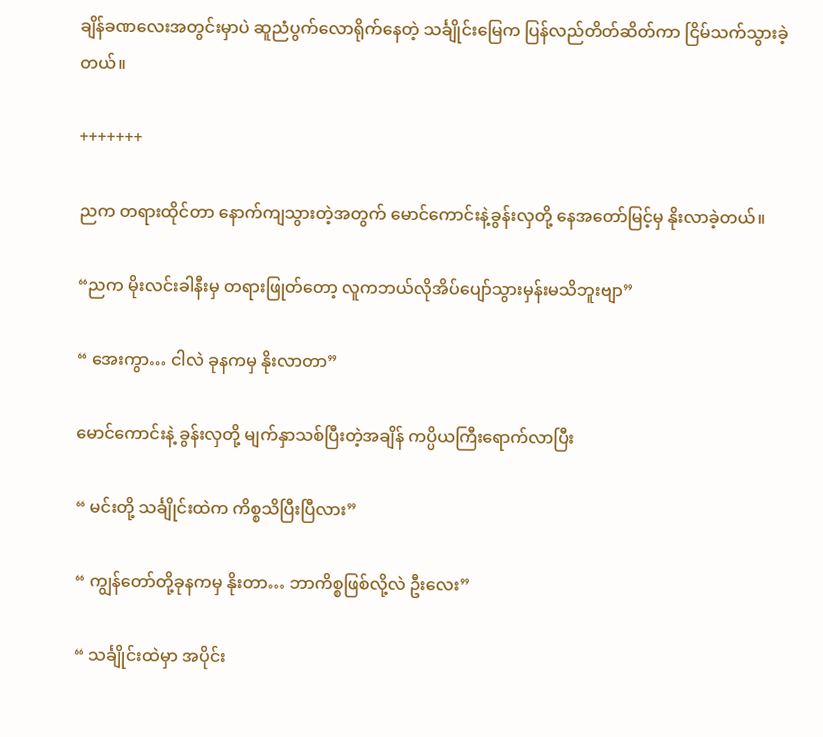ချိန်ခဏလေးအတွင်းမှာပဲ ဆူညံပွက်လောရိုက်နေတဲ့ သင်္ချိုင်းမြေက ပြန်လည်တိတ်ဆိတ်ကာ ငြိမ်သက်သွားခဲ့တယ်။

+++++++

ညက တရားထိုင်တာ နောက်ကျသွားတဲ့အတွက် မောင်ကောင်းနဲ့ခွန်းလှတို့ နေအတော်မြင့်မှ နိုးလာခဲ့တယ်။

“ညက မိုးလင်းခါနီးမှ တရားဖြုတ်တော့ လူကဘယ်လိုအိပ်ပျော်သွားမှန်းမသိဘူးဗျာ”

“ အေးကွာ… ငါလဲ ခုနကမှ နိုးလာတာ”

မောင်ကောင်းနဲ့ ခွန်းလှတို့ မျက်နှာသစ်ပြီးတဲ့အချိန် ကပ္ပိယကြီးရောက်လာပြီး

“ မင်းတို့ သင်္ချိုင်းထဲက ကိစ္စသိပြီးပြီလား”

“ ကျွန်တော်တို့ခုနကမှ နိုးတာ… ဘာကိစ္စဖြစ်လို့လဲ ဦးလေး”

“ သင်္ချိုင်းထဲမှာ အပိုင်း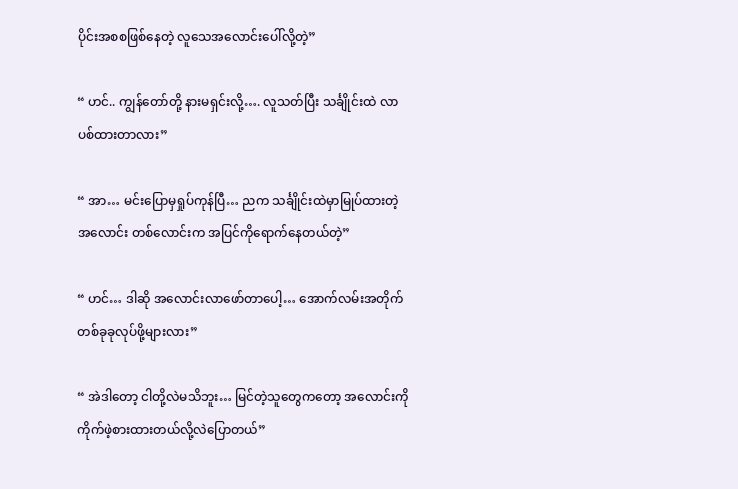ပိုင်းအစစဖြစ်နေတဲ့ လူသေအလောင်းပေါ်လို့တဲ့”

“ ဟင်.. ကျွန်တော်တို့ နားမရှင်းလို့…. လူသတ်ပြီး သင်္ချိုင်းထဲ လာပစ်ထားတာလား”

“ အာ… မင်းပြောမှရှုပ်ကုန်ပြီ… ညက သင်္ချိုင်းထဲမှာမြုပ်ထားတဲ့အလောင်း တစ်လောင်းက အပြင်ကိုရောက်နေတယ်တဲ့”

“ ဟင်… ဒါဆို အလောင်းလာဖော်တာပေါ့… အောက်လမ်းအတိုက် တစ်ခုခုလုပ်ဖို့များလား”

“ အဲဒါတော့ ငါတို့လဲမသိဘူး… မြင်တဲ့သူတွေကတော့ အလောင်းကို ကိုက်ဖဲ့စားထားတယ်လို့လဲပြောတယ်”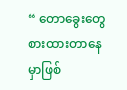“ တောခွေးတွေ စားထားတာနေမှာဖြစ်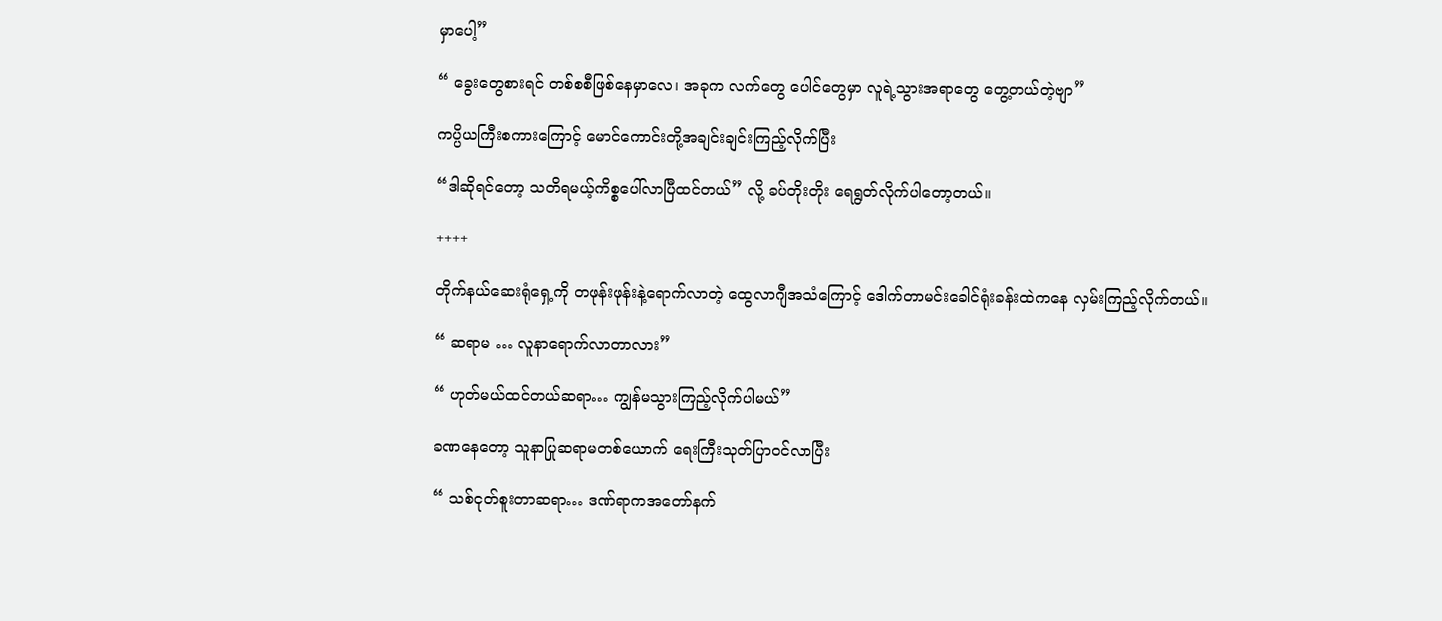မှာပေါ့”

“ ခွေးတွေစားရင် တစ်စစီဖြစ်နေမှာလေ၊ အခုက လက်တွေ ပေါင်တွေမှာ လူရဲ့သွားအရာတွေ တွေ့တယ်တဲ့ဗျာ”

ကပ္ပိယကြီးစကားကြောင့် မောင်ကောင်းတို့အချင်းချင်းကြည့်လိုက်ပြီး

“ဒါဆိုရင်တော့ သတိရမယ့်ကိစ္စပေါ်လာပြီထင်တယ်” လို့ ခပ်တိုးတိုး ရေရွတ်လိုက်ပါတော့တယ်။

++++

တိုက်နယ်ဆေးရုံရှေ့ကို တဖုန်းဖုန်းနဲ့ရောက်လာတဲ့ ထွေလာဂျီအသံကြောင့် ဒေါက်တာမင်းခေါင်ရုံးခန်းထဲကနေ လှမ်းကြည့်လိုက်တယ်။

“ ဆရာမ … လူနာရောက်လာတာလား”

“ ဟုတ်မယ်ထင်တယ်ဆရာ… ကျွန်မသွားကြည့်လိုက်ပါမယ်”

ခဏနေတော့ သူနာပြုဆရာမတစ်ယောက် ရေးကြီးသုတ်ပြာဝင်လာပြီး

“ သစ်ငုတ်စူးတာဆရာ… ဒဏ်ရာကအတော်နက်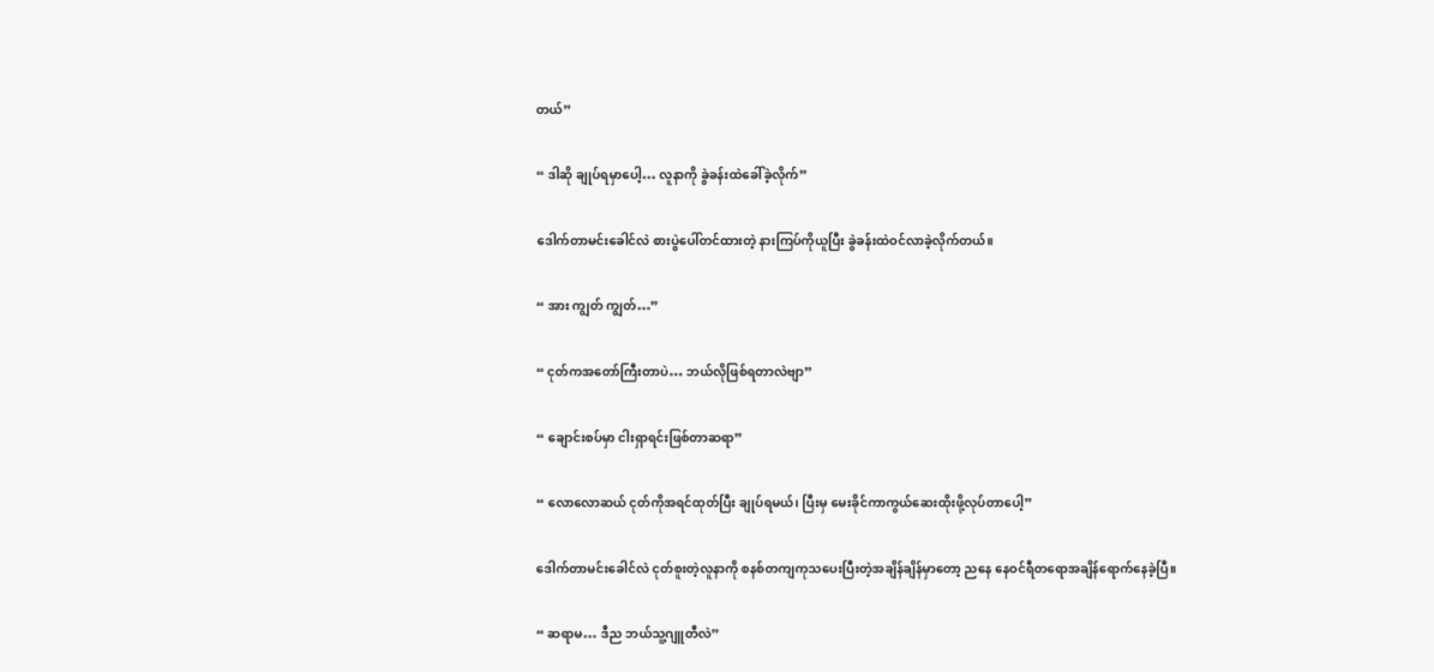တယ်”

“ ဒါဆို ချုပ်ရမှာပေါ့… လူနာကို ခွဲခန်းထဲခေါ်ခဲ့လိုက်”

ဒေါက်တာမင်းခေါင်လဲ စားပွဲပေါ်တင်ထားတဲ့ နားကြပ်ကိုယူပြီး ခွဲခန်းထဲဝင်လာခဲ့လိုက်တယ်။

“ အား ကျွတ် ကျွတ်…”

“ ငုတ်ကအတော်ကြီးတာပဲ… ဘယ်လိုဖြစ်ရတာလဲဗျာ”

“ ချောင်းစပ်မှာ ငါးရှာရင်းဖြစ်တာဆရာ”

“ လောလောဆယ် ငုတ်ကိုအရင်ထုတ်ပြီး ချုပ်ရမယ်၊ ပြီးမှ မေးခိုင်ကာကွယ်ဆေးထိုးဖို့လုပ်တာပေါ့”

ဒေါက်တာမင်းခေါင်လဲ ငုတ်စူးတဲ့လူနာကို စနစ်တကျကုသပေးပြီးတဲ့အချိန်ချိန်မှာတော့ ညနေ နေဝင်ရီတရောအချိန်ရောက်နေခဲ့ပြီ။

“ ဆရာမ… ဒီည ဘယ်သူ့ဂျူတီလဲ”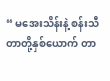“ မအေးသိန်းနဲ့ စန်းသီတာတို့နှစ်ယောက် တာ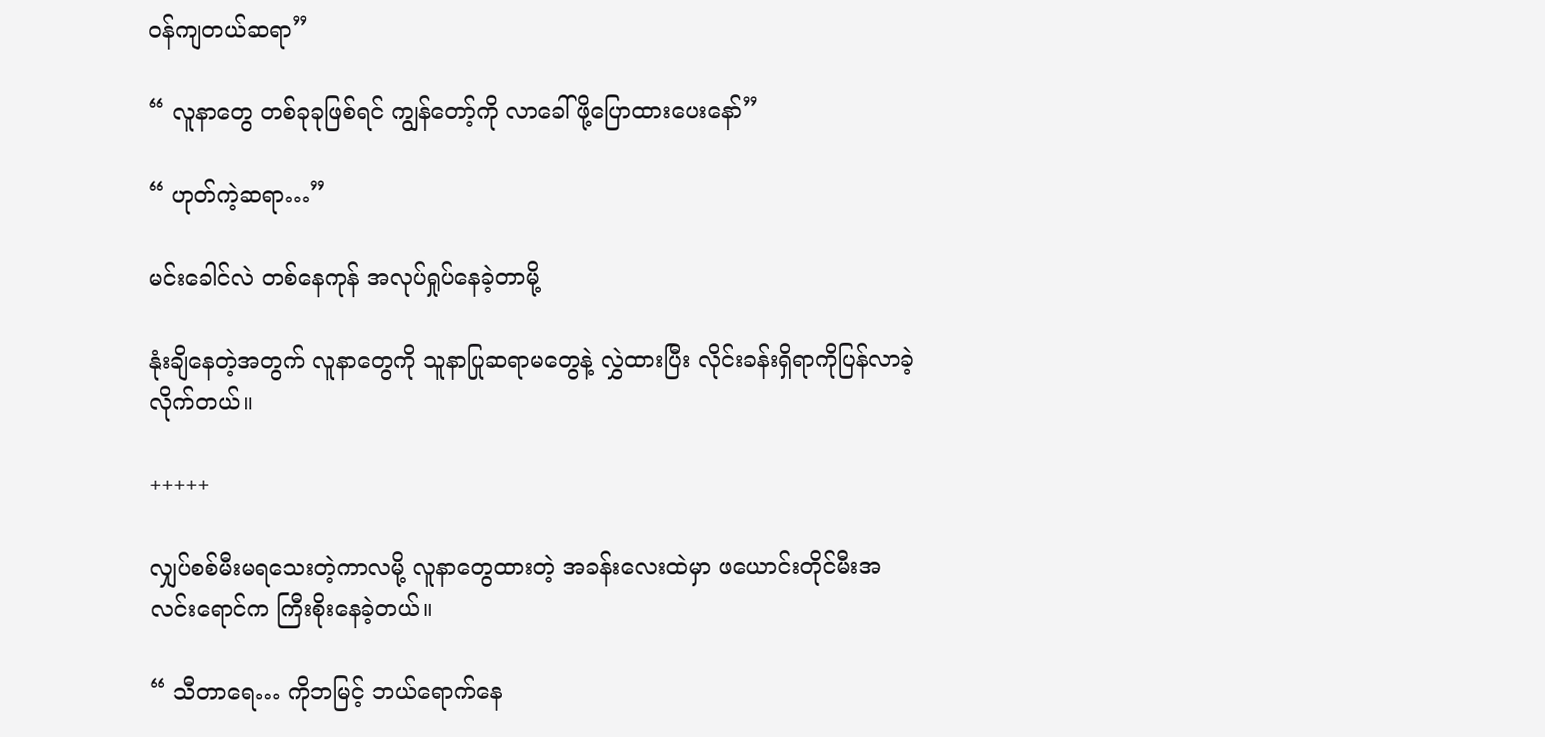ဝန်ကျတယ်ဆရာ”

“ လူနာတွေ တစ်ခုခုဖြစ်ရင် ကျွန်တော့်ကို လာခေါ်ဖို့ပြောထားပေးနော်”

“ ဟုတ်ကဲ့ဆရာ…”

မင်းခေါင်လဲ တစ်နေကုန် အလုပ်ရှုပ်နေခဲ့တာမို့

နုံးချိနေတဲ့အတွက် လူနာတွေကို သူနာပြုဆရာမတွေနဲ့ လွှဲထားပြီး လိုင်းခန်းရှိရာကိုပြန်လာခဲ့လိုက်တယ်။

+++++

လျှပ်စစ်မီးမရသေးတဲ့ကာလမို့ လူနာတွေထားတဲ့ အခန်းလေးထဲမှာ ဖယောင်းတိုင်မီးအလင်းရောင်က ကြီးစိုးနေခဲ့တယ်။

“ သီတာရေ… ကိုဘမြင့် ဘယ်ရောက်နေ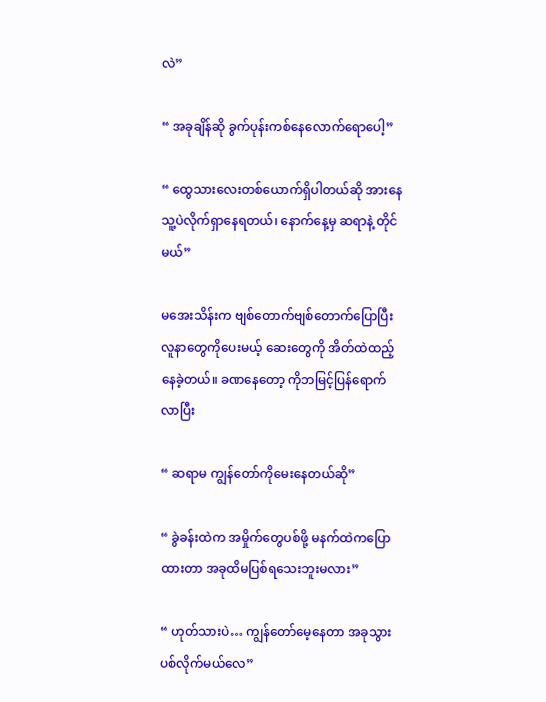လဲ”

“ အခုချိန်ဆို ခွက်ပုန်းကစ်နေလောက်ရောပေါ့”

“ ထွေသားလေးတစ်ယောက်ရှိပါတယ်ဆို အားနေ သူ့ပဲလိုက်ရှာနေရတယ်၊ နောက်နေ့မှ ဆရာနဲ့ တိုင်မယ်”

မအေးသိန်းက ဗျစ်တောက်ဗျစ်တောက်ပြောပြီး လူနာတွေကိုပေးမယ့် ဆေးတွေကို အိတ်ထဲထည့်နေခဲ့တယ်။ ခဏနေတော့ ကိုဘမြင့်ပြန်ရောက်လာပြီး

“ ဆရာမ ကျွန်တော်ကိုမေးနေတယ်ဆို”

“ ခွဲခန်းထဲက အမှိုက်တွေပစ်ဖို့ မနက်ထဲကပြောထားတာ အခုထိမပြစ်ရသေးဘူးမလား”

“ ဟုတ်သားပဲ… ကျွန်တော်မေ့နေတာ အခုသွားပစ်လိုက်မယ်လေ”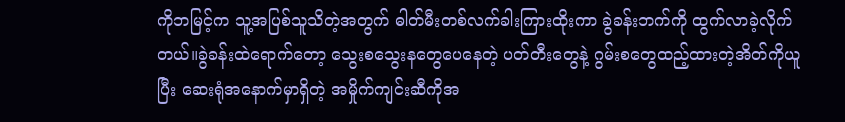ကိုဘမြင့်က သူ့အပြစ်သူသိတဲ့အတွက် ဓါတ်မီးတစ်လက်ခါးကြားထိုးကာ ခွဲခန်းဘက်ကို ထွက်လာခဲ့လိုက်တယ်။ခွဲခန်းထဲရောက်တော့ သွေးစသွေးနတွေပေနေတဲ့ ပတ်တီးတွေနဲ့ ဂွမ်းစတွေထည့်ထားတဲ့အိတ်ကိုယူပြီး ဆေးရုံအနောက်မှာရှိတဲ့ အမှိုက်ကျင်းဆီကိုအ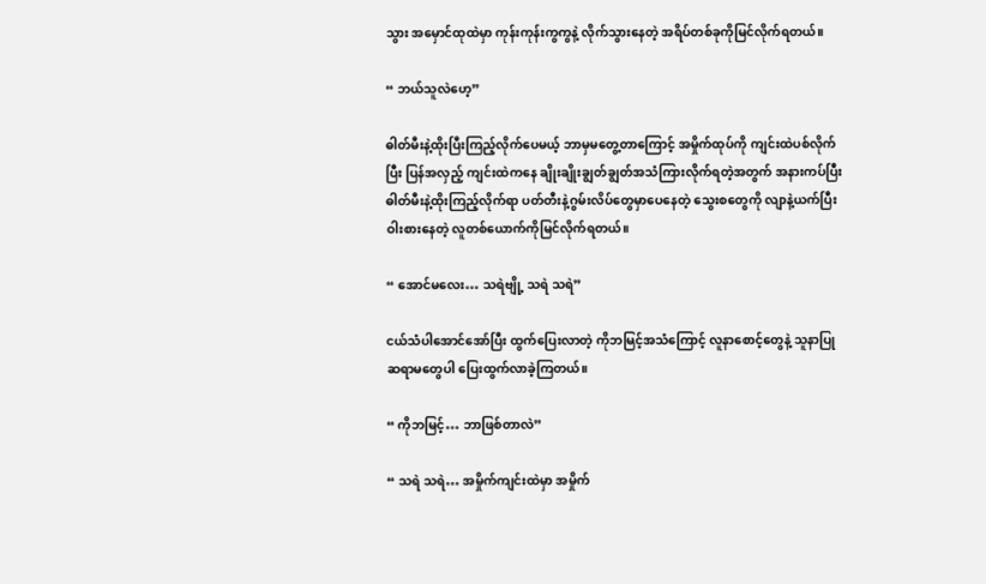သွား အမှောင်ထုထဲမှာ ကုန်းကုန်းကွကွနဲ့ လိုက်သွားနေတဲ့ အရိပ်တစ်ခုကိုမြင်လိုက်ရတယ်။

“ ဘယ်သူလဲဟေ့”

ဓါတ်မီးနဲ့ထိုးပြီးကြည့်လိုက်ပေမယ့် ဘာမှမတွေ့တာကြောင့် အမှိုက်ထုပ်ကို ကျင်းထဲပစ်လိုက်ပြီး ပြန်အလှည့် ကျင်းထဲကနေ ချိုးချိုးချွတ်ချွတ်အသံကြားလိုက်ရတဲ့အတွက် အနားကပ်ပြီး ဓါတ်မီးနဲ့ထိုးကြည့်လိုက်ရာ ပတ်တီးနဲ့ဂွမ်းလိပ်တွေမှာပေနေတဲ့ သွေးစတွေကို လျာနဲ့ယက်ပြီး ဝါးစားနေတဲ့ လူတစ်ယောက်ကိုမြင်လိုက်ရတယ်။

“ အောင်မလေး… သရဲဗျို့ သရဲ သရဲ”

ငယ်သံပါအောင်အော်ပြီး ထွက်ပြေးလာတဲ့ ကိုဘမြင့်အသံကြောင့် လူနာစောင့်တွေနဲ့ သူနာပြုဆရာမတွေပါ ပြေးထွက်လာခဲ့ကြတယ်။

“ ကိုဘမြင့်… ဘာဖြစ်တာလဲ”

“ သရဲ သရဲ… အမှိုက်ကျင်းထဲမှာ အမှိုက်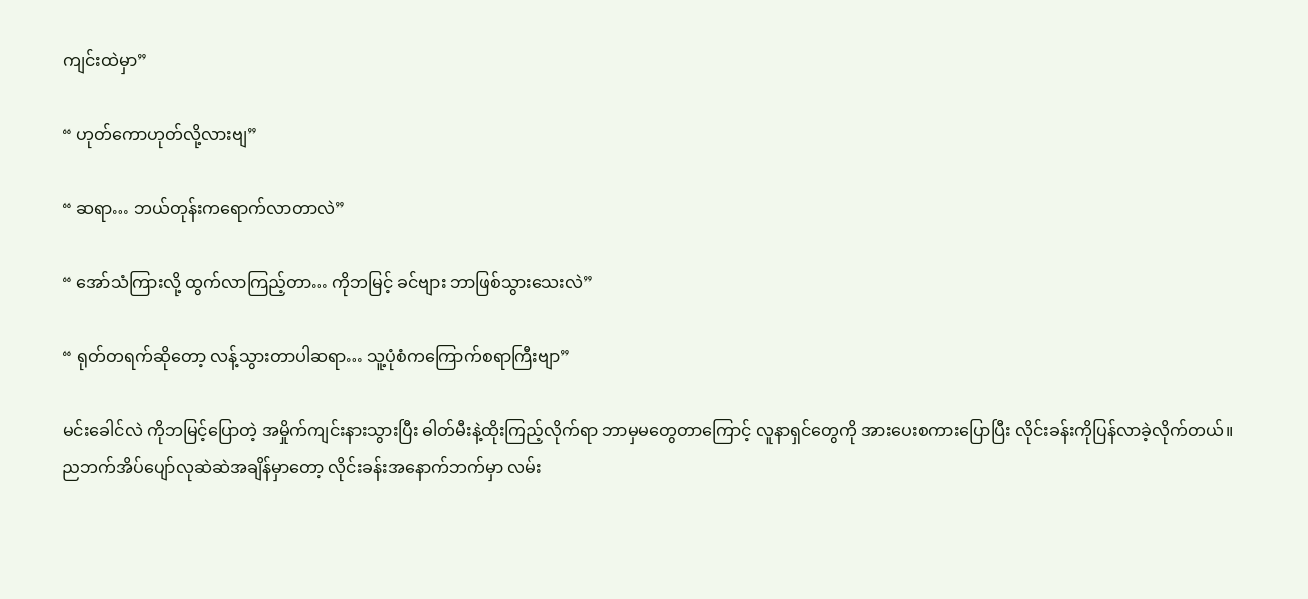ကျင်းထဲမှာ”

“ ဟုတ်ကောဟုတ်လို့လားဗျ”

“ ဆရာ… ဘယ်တုန်းကရောက်လာတာလဲ”

“ အော်သံကြားလို့ ထွက်လာကြည့်တာ… ကိုဘမြင့် ခင်ဗျား ဘာဖြစ်သွားသေးလဲ”

“ ရုတ်တရက်ဆိုတော့ လန့်သွားတာပါဆရာ… သူ့ပုံစံကကြောက်စရာကြီးဗျာ”

မင်းခေါင်လဲ ကိုဘမြင့်ပြောတဲ့ အမှိုက်ကျင်းနားသွားပြီး ဓါတ်မီးနဲ့ထိုးကြည့်လိုက်ရာ ဘာမှမတွေတာကြောင့် လူနာရှင်တွေကို အားပေးစကားပြောပြီး လိုင်းခန်းကိုပြန်လာခဲ့လိုက်တယ်။ ညဘက်အိပ်ပျော်လုဆဲဆဲအချိန်မှာတော့ လိုင်းခန်းအနောက်ဘက်မှာ လမ်း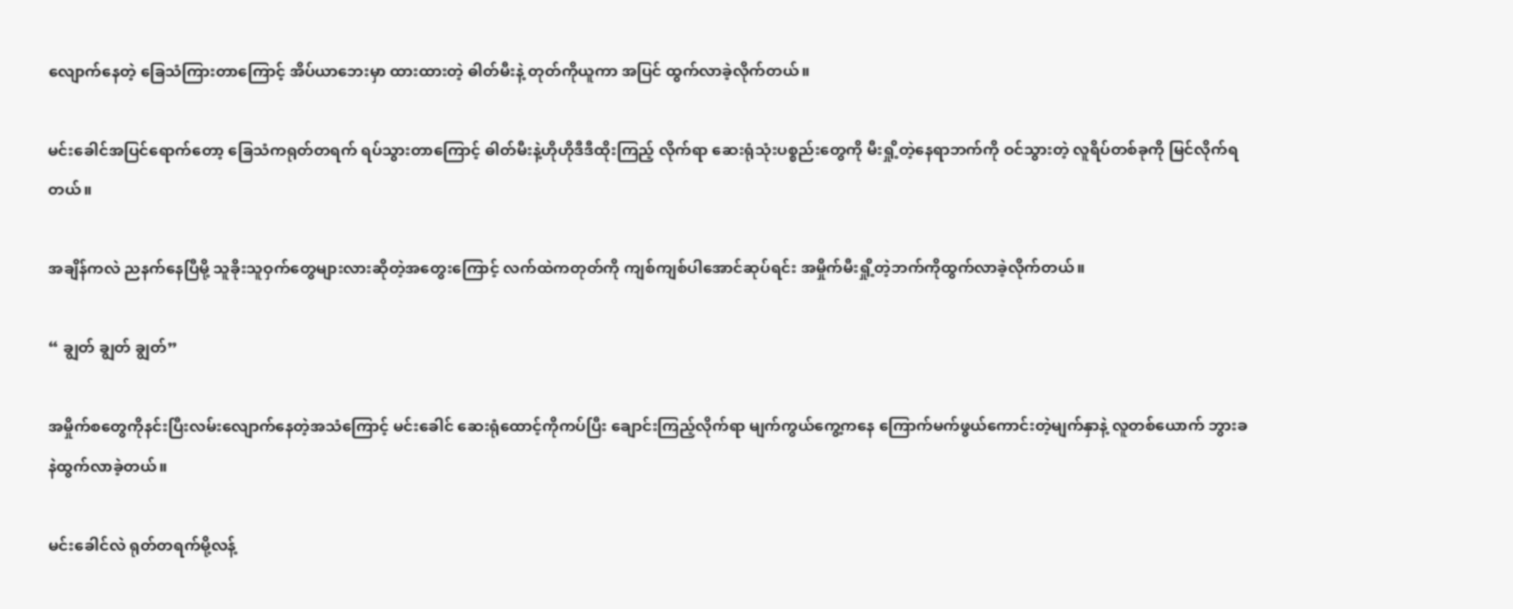လျောက်နေတဲ့ ခြေသံကြားတာကြောင့် အိပ်ယာဘေးမှာ ထားထားတဲ့ ဓါတ်မီးနဲ့ တုတ်ကိုယူကာ အပြင် ထွက်လာခဲ့လိုက်တယ်။

မင်းခေါင်အပြင်ရောက်တော့ ခြေသံကရုတ်တရက် ရပ်သွားတာကြောင့် ဓါတ်မီးနဲ့ဟိုဟိုဒီဒီထိုးကြည့် လိုက်ရာ ဆေးရုံသုံးပစ္စည်းတွေကို မီးရှို့တဲ့နေရာဘက်ကို ဝင်သွားတဲ့ လူရိပ်တစ်ခုကို မြင်လိုက်ရတယ်။

အချိန်ကလဲ ညနက်နေပြီမို့ သူခိုးသူဝှက်တွေများလားဆိုတဲ့အတွေးကြောင့် လက်ထဲကတုတ်ကို ကျစ်ကျစ်ပါအောင်ဆုပ်ရင်း အမှိုက်မီးရှို့တဲ့ဘက်ကိုထွက်လာခဲ့လိုက်တယ်။

“ ချွတ် ချွတ် ချွတ်”

အမှိုက်စတွေကိုနင်း‌ပြီးလမ်းလျောက်နေတဲ့အသံကြောင့် မင်းခေါင် ဆေးရုံထောင့်ကိုကပ်ပြီး ချောင်းကြည့်လိုက်ရာ မျက်ကွယ်ကွေ့ကနေ ကြောက်မက်ဖွယ်ကောင်းတဲ့မျက်နှာနဲ့ လူတစ်ယောက် ဘွားခနဲထွက်လာခဲ့တယ်။

မင်းခေါင်လဲ ရုတ်တရက်မို့လန့်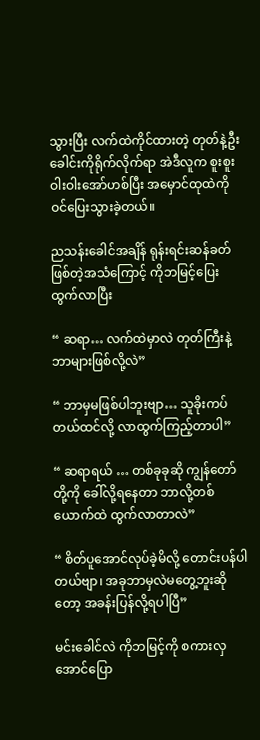သွားပြီး လက်ထဲကိုင်ထားတဲ့ တုတ်နဲ့ဦးခေါင်းကိုရိုက်လိုက်ရာ အဲဒီလူက စူးစူးဝါးဝါးအော်ဟစ်ပြီး အမှောင်ထုထဲကို ဝင်ပြေးသွားခဲ့တယ်။

ညသန်းခေါင်အချိန် ရုန်းရင်းဆန်ခတ်ဖြစ်တဲ့အသံကြောင့် ကိုဘမြင့်ပြေးထွက်လာပြီး

“ ဆရာ… လက်ထဲမှာလဲ တုတ်ကြီးနဲ့ ဘာများဖြစ်လို့လဲ”

“ ဘာမှမဖြစ်ပါဘူးဗျာ… သူခိုးကပ်တယ်ထင်လို့ လာထွက်ကြည့်တာပါ”

“ ဆရာရယ် … တစ်ခုခုဆို ကျွန်တော်တို့ကို ခေါ်လို့ရနေတာ ဘာလို့တစ်ယောက်ထဲ ထွက်လာတာလဲ”

“ စိတ်ပူအောင်လုပ်ခဲ့မိလို့ တောင်းပန်ပါတယ်ဗျာ၊ အခုဘာမှလဲမတွေ့ဘူးဆိုတော့ အခန်းပြန်လို့ရပါပြီ”

မင်းခေါင်လဲ ကိုဘမြင့်ကို စကားလှအောင်ပြော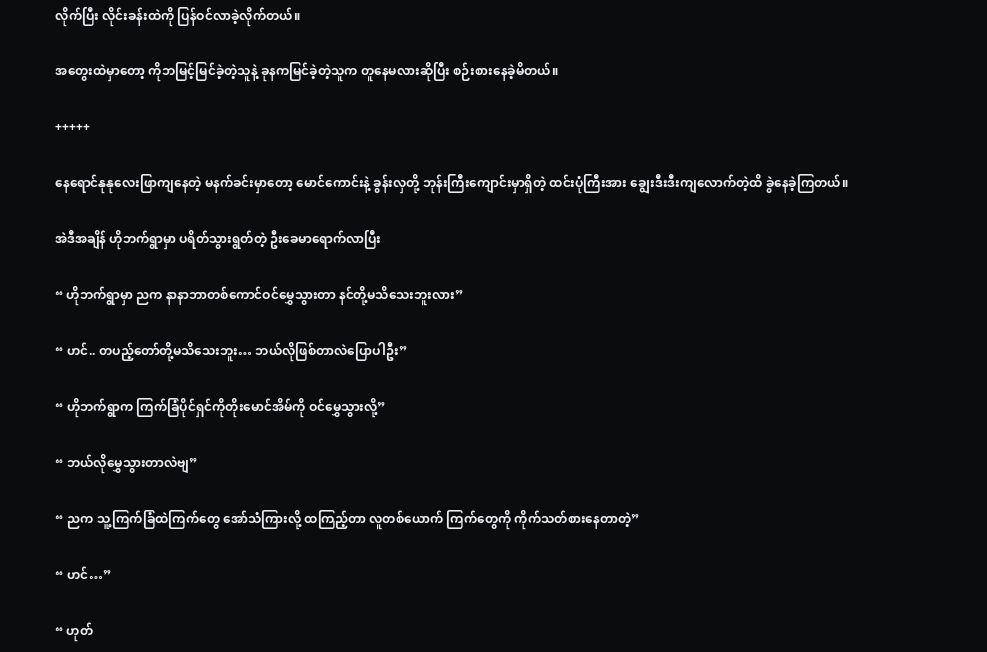လိုက်ပြီး လိုင်းခန်းထဲကို ပြန်ဝင်လာခဲ့လိုက်တယ်။

အတွေးထဲမှာတော့ ကိုဘမြင့်မြင်ခဲ့တဲ့သူနဲ့ ခုနကမြင်ခဲ့တဲ့သူက တူနေမလားဆိုပြီး စဉ်းစားနေခဲ့မိတယ်။

+++++

နေရောင်နုနုလေးဖြာကျနေတဲ့ မနက်ခင်းမှာတော့ မောင်ကောင်းနဲ့ ခွန်းလှတို့ ဘုန်းကြီးကျောင်းမှာရှိတဲ့ ထင်းပုံကြီးအား ချွေးဒီးဒီးကျလောက်တဲ့ထိ ခွဲနေခဲ့ကြတယ်။

အဲဒီအချိန် ဟိုဘက်ရွာမှာ ပရိတ်သွားရွတ်တဲ့ ဦးခေမာရောက်လာပြီး

“ ဟိုဘက်ရွာမှာ ညက နာနာဘာတစ်ကောင်ဝင်မွှေသွားတာ နင်တို့မသိသေးဘူးလား”

“ ဟင်.. တပည့်တော်တို့မသိသေးဘူး… ဘယ်လိုဖြစ်တာလဲပြောပါဦး”

“ ဟိုဘက်ရွာက ကြက်ခြံပိုင်ရှင်ကိုတိုးမောင်အိမ်ကို ဝင်မွှေသွားလို့”

“ ဘယ်လိုမွှေသွားတာလဲဗျ”

“ ညက သူ့ကြက်ခြံထဲကြက်တွေ အော်သံကြားလို့ ထကြည့်တာ လူတစ်ယောက် ကြက်တွေကို ကိုက်သတ်စားနေတာတဲ့”

“ ဟင်…”

“ ဟုတ်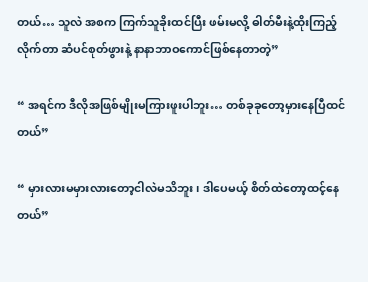တယ်… သူလဲ အစက ကြက်သူခိုးထင်ပြီး ဖမ်းမလို့ ဓါတ်မီးနဲ့ထိုးကြည့်လိုက်တာ ဆံပင်စုတ်ဖွားနဲ့ နာနာဘာဝကောင်ဖြစ်နေတာတဲ့”

“ အရင်က ဒီလိုအဖြစ်မျိုးမကြားဖူးပါဘူး… တစ်ခုခုတော့မှားနေပြီထင်တယ်”

“ မှားလားမမှားလားတော့ငါလဲမသိဘူး၊ ဒါပေမယ့် စိတ်ထဲတော့ထင့်နေတယ်”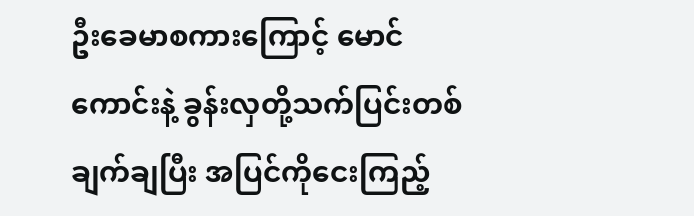ဦးခေမာစကားကြောင့် မောင်ကောင်းနဲ့ ခွန်းလှတို့သက်ပြင်းတစ်ချက်ချပြီး အပြင်ကိုငေးကြည့်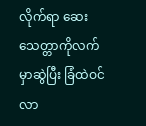လိုက်ရာ ဆေးသေတ္တာကိုလက်မှာဆွဲပြီး ခြံထဲဝင်လာ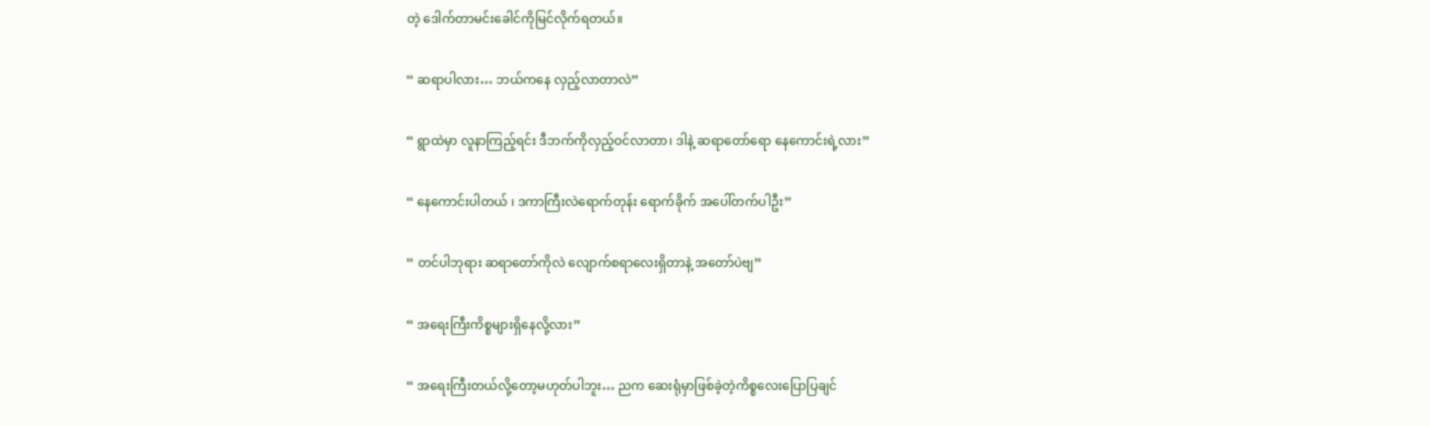တဲ့ ဒေါက်တာမင်းခေါင်ကိုမြင်လိုက်ရတယ်။

“ ဆရာပါလား… ဘယ်ကနေ လှည့်လာတာလဲ”

“ ရွာထဲမှာ လူနာကြည့်ရင်း ဒီဘက်ကိုလှည့်ဝင်လာတာ၊ ဒါနဲ့ ဆရာတော်ရော နေကောင်းရဲ့လား”

“ နေကောင်းပါတယ် ၊ ဒကာကြီးလဲရောက်တုန်း ရောက်ခိုက် အပေါ်တက်ပါဦး”

“ တင်ပါဘုရား ဆရာတော်ကိုလဲ လျောက်စရာလေးရှိတာနဲ့ အတော်ပဲဗျ”

“ အရေးကြီးကိစ္စများရှိနေလို့လား”

“ အရေးကြီးတယ်လို့တော့မဟုတ်ပါဘူး… ညက ဆေးရုံမှာဖြစ်ခဲ့တဲ့ကိစ္စလေးပြောပြချင်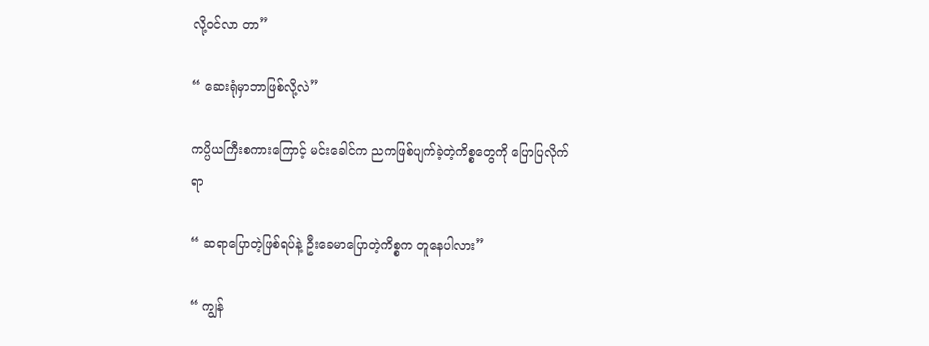လို့ဝင်လာ တာ”

“ ဆေးရုံမှာဘာဖြစ်လို့လဲ”

ကပ္ပိယကြီးစကားကြောင့် မင်းခေါင်က ညကဖြစ်ပျက်ခဲ့တဲ့ကိစ္စတွေကို ပြောပြလိုက်ရာ

“ ဆရာပြောတဲ့ဖြစ်ရပ်နဲ့ ဦးခေမာပြောတဲ့ကိစ္စက တူနေပါလား”

“ ကျွန်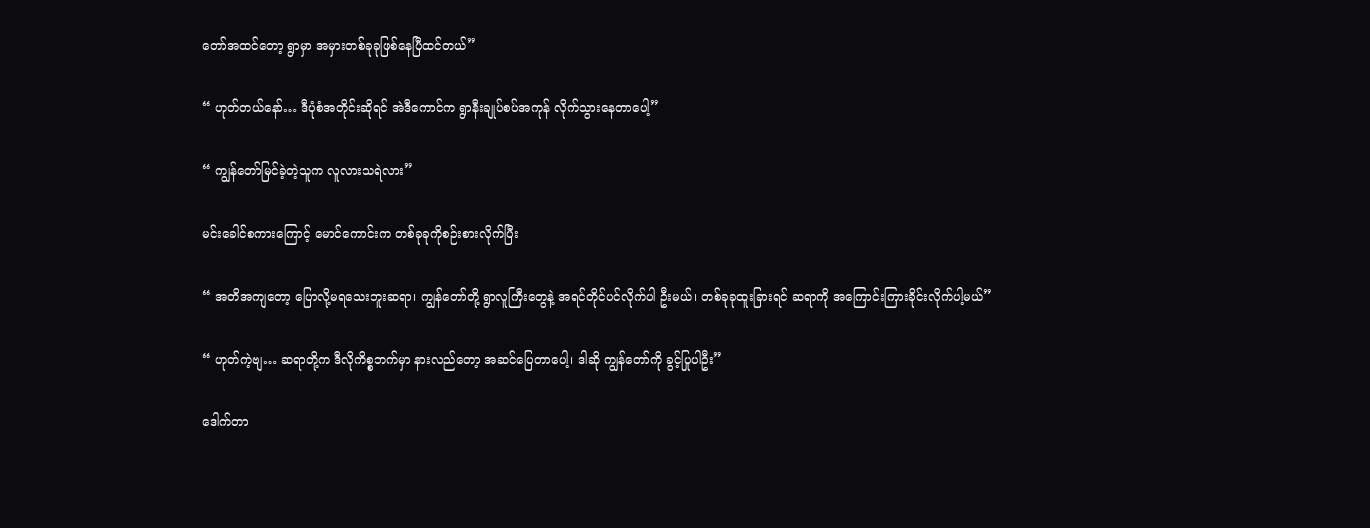တော်အထင်တော့ ရွာမှာ အမှားတစ်ခုခုဖြစ်နေပြီထင်တယ်”

“ ဟုတ်တယ်နော်… ဒီပုံစံအတိုင်းဆိုရင် အဲဒီကောင်က ရွာနီးချုပ်စပ်အကုန် လိုက်သွားနေတာပေါ့”

“ ကျွန်တော်မြင်ခဲ့တဲ့သူက လူလားသရဲလား”

မင်းခေါင်စကားကြောင့်‌ မောင်ကောင်းက တစ်ခုခုကိုစဉ်းစားလိုက်ပြီး

“ အတိအကျတော့ ပြောလို့မရသေးဘူးဆရာ၊ ကျွန်တော်တို့ ရွာလူကြီးတွေနဲ့ အရင်တိုင်ပင်လိုက်ပါ ဦးမယ်၊ တစ်ခုခုထူးခြားရင် ဆရာကို အကြောင်းကြားခိုင်းလိုက်ပါ့မယ်”

“ ဟုတ်ကဲ့ဗျ… ဆရာတို့က ဒီလိုကိစ္စဘက်မှာ နားလည်တော့ အဆင်ပြေတာပေါ့၊ ဒါဆို ကျွန်တော်ကို ခွင့်ပြုပါဦး”

ဒေါက်တာ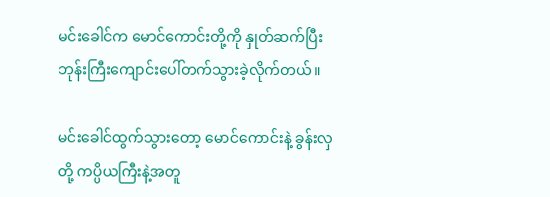မင်းခေါင်က မောင်ကောင်းတို့ကို နှုတ်ဆက်ပြီး ဘုန်းကြီးကျောင်းပေါ်တက်သွားခဲ့လိုက်တယ်။

မင်းခေါင်ထွက်သွားတော့ မောင်ကောင်းနဲ့ ခွန်းလှတို့ ကပ္ပိယကြီးနဲ့အတူ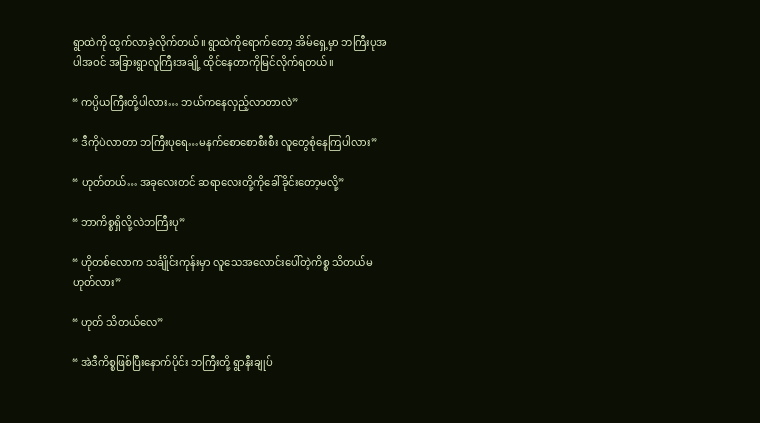ရွာထဲကို ထွက်လာခဲ့လိုက်တယ်။ ရွာထဲကိုရောက်တော့ အိမ်ရှေ့မှာ ဘကြီးပုအပါအဝင် အခြားရွာလူကြီးအချို့ ထိုင်နေတာကိုမြင်လိုက်ရတယ်။

“ ကပ္ပိယကြီးတို့ပါလား… ဘယ်ကနေလှည့်လာတာလဲ”

“ ဒီကိုပဲလာတာ ဘကြီးပုရေ…မနက်စောစောစီးစီး လူတွေစုံနေကြပါလား”

“ ဟုတ်တယ်… အခုလေးတင် ဆရာလေးတို့ကိုခေါ်ခိုင်းတော့မလို့”

“ ဘာကိစ္စရှိလို့လဲဘကြီးပု”

“ ဟိုတစ်လောက သင်္ချိုင်းကုန်းမှာ လူသေအလောင်းပေါ်တဲ့ကိစ္စ သိတယ်မဟုတ်လား”

“ ဟုတ် သိတယ်လေ”

“ အဲဒီကိစ္စဖြစ်ပြီးနောက်ပိုင်း ဘကြီးတို့ ရွာနီးချုပ်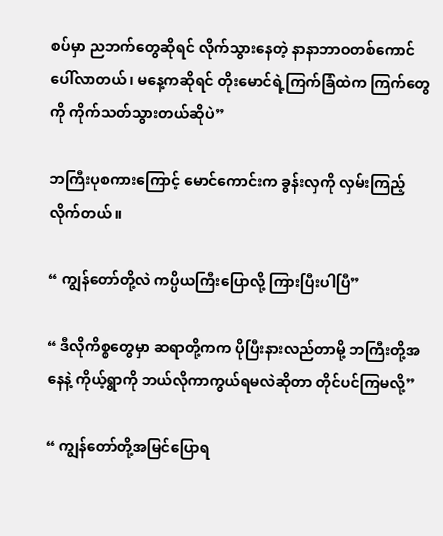စပ်မှာ ညဘက်တွေဆိုရင် လိုက်သွားနေတဲ့ နာနာဘာဝတစ်ကောင်ပေါ်လာတယ်၊ မနေ့ကဆိုရင် တိုးမောင်ရဲ့ကြက်ခြံထဲက ကြက်တွေကို ကိုက်သတ်သွားတယ်ဆိုပဲ”

ဘကြီးပုစကားကြောင့် မောင်ကောင်းက ခွန်းလှကို လှမ်းကြည့်လိုက်တယ်။

“ ကျွန်တော်တို့လဲ ကပ္ပိယကြီးပြောလို့ ကြားပြီးပါပြီ”

“ ဒီလိုကိစ္စတွေမှာ ဆရာတို့ကက ပိုပြီးနားလည်တာမို့ ဘကြီးတို့အနေနဲ့ ကိုယ့်ရွာကို ဘယ်လိုကာကွယ်ရမလဲဆိုတာ တိုင်ပင်ကြမလို့”

“ ကျွန်တော်တို့အမြင်ပြောရ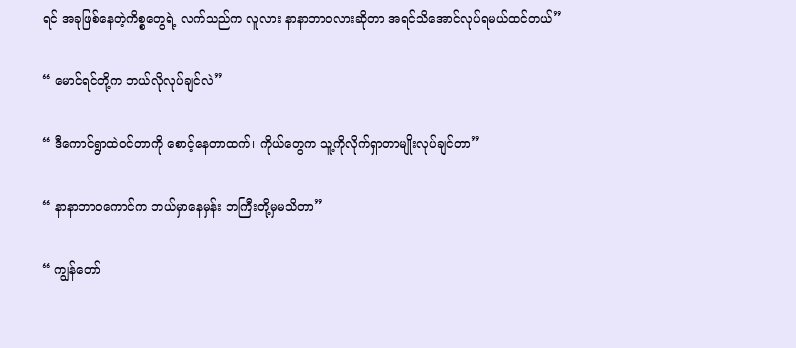ရင် အခုဖြစ်နေတဲ့ကိစ္စတွေရဲ့ လက်သည်က လူလား နာနာဘာဝလားဆိုတာ အရင်သိအောင်လုပ်ရမယ်ထင်တယ်”

“ မောင်ရင်တို့က ဘယ်လိုလုပ်ချင်လဲ”

“ ဒီကောင်ရွာထဲဝင်တာကို စောင့်နေတာထက်၊ ကိုယ်တွေက သူ့ကိုလိုက်ရှာတာမျိုးလုပ်ချင်တာ”

“ နာနာဘာဝကောင်က ဘယ်မှာနေမှန်း ဘကြီးတို့မှမသိတာ”

“ ကျွန်တော်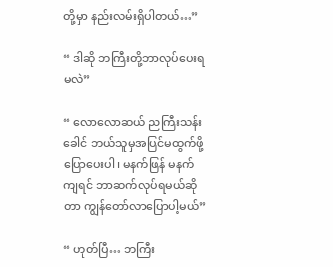တို့မှာ နည်းလမ်းရှိပါတယ်…”

“ ဒါဆို ဘကြီးတို့ဘာလုပ်ပေးရမလဲ”

“ လောလောဆယ် ညကြီးသန်းခေါင် ဘယ်သူမှအပြင်မထွက်ဖို့ ပြောပေးပါ၊ မနက်ဖြန် မနက်ကျရင် ဘာဆက်လုပ်ရမယ်ဆိုတာ ကျွန်တော်လာပြောပါ့မယ်”

“ ဟုတ်ပြီ… ဘကြီး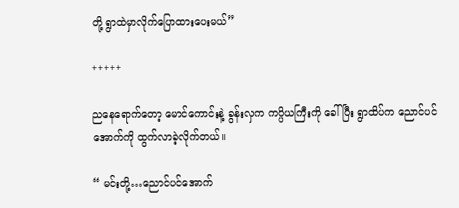တို့ ရွာထဲမှာလိုက်ပြောထားပေးမယ်”

+++++

ညနေရောက်တော့ မောင်ကောင်းနဲ့ ခွန်းလှက ကပ္ပိယကြီးကို ခေါ်ပြီး ရွာထိပ်က ညောင်ပင်အောက်ကို ထွက်လာခဲ့လိုက်တယ်။

“ မင်းတို့…ညောင်ပင်အောက်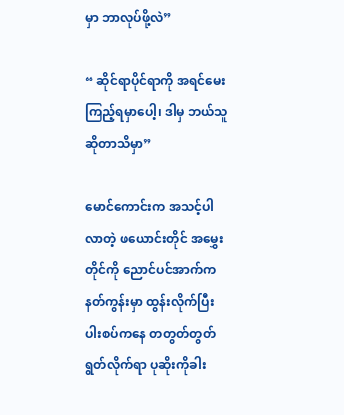မှာ ဘာလုပ်ဖို့လဲ”

“ ဆိုင်ရာပိုင်ရာကို အရင်မေးကြည့်ရမှာပေါ့၊ ဒါမှ ဘယ်သူဆိုတာသိမှာ”

မောင်ကောင်းက အသင့်ပါလာတဲ့ ဖယောင်းတိုင် အမွှေးတိုင်ကို ညောင်ပင်အာက်ကနတ်ကွန်းမှာ ထွန်းလိုက်ပြီး ပါးစပ်ကနေ တတွတ်တွတ် ရွတ်လိုက်ရာ ပုဆိုးကိုခါး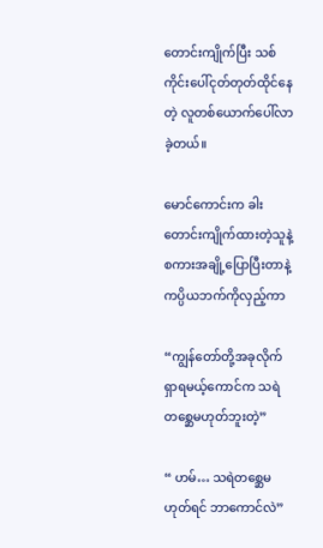တောင်းကျိုက်ပြီး သစ်ကိုင်းပေါ်ငုတ်တုတ်ထိုင်နေတဲ့ လူတစ်ယောက်ပေါ်လာခဲ့တယ်။

မောင်ကောင်းက ခါးတောင်းကျိုက်ထားတဲ့သူနဲ့ စကားအချို့ပြောပြီးတာနဲ့ ကပ္ပိယဘက်ကိုလှည့်ကာ

“ကျွန်တော်တို့အခုလိုက်ရှာရမယ့်ကောင်က သရဲတစ္ဆေမဟုတ်ဘူးတဲ့”

“ ဟမ်… သရဲတစ္ဆေမဟုတ်ရင် ဘာကောင်လဲ”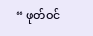“ ဖုတ်ဝင်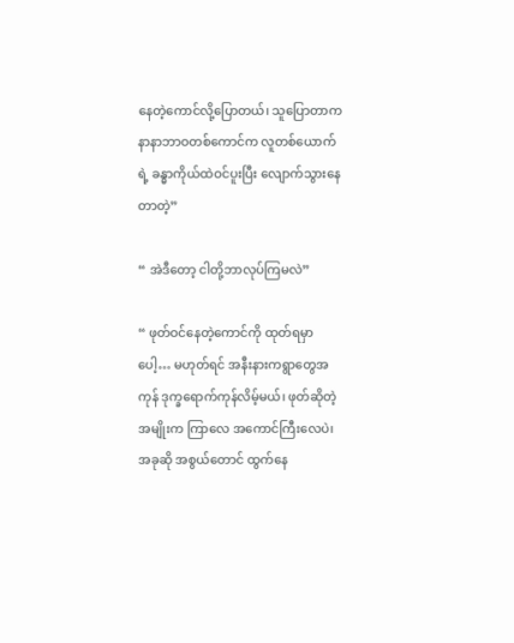နေတဲ့ကောင်လို့ပြောတယ်၊ သူပြောတာက နာနာဘာဝတစ်ကောင်က လူတစ်ယောက်ရဲ့ ခန္ဓာကိုယ်ထဲဝင်ပူးပြီး လျောက်သွားနေတာတဲ့”

“ အဲဒီတော့ ငါတို့ဘာလုပ်ကြမလဲ”

“ ဖုတ်ဝင်နေတဲ့ကောင်ကို ထုတ်ရမှာပေါ့… မဟုတ်ရင် အနီးနားကရွာတွေအကုန် ဒုက္ခရောက်ကုန်လိမ့်မယ်၊ ဖုတ်ဆိုတဲ့အမျိုးက ကြာလေ အကောင်ကြီးလေပဲ၊ အခုဆို အစွယ်တောင် ထွက်နေ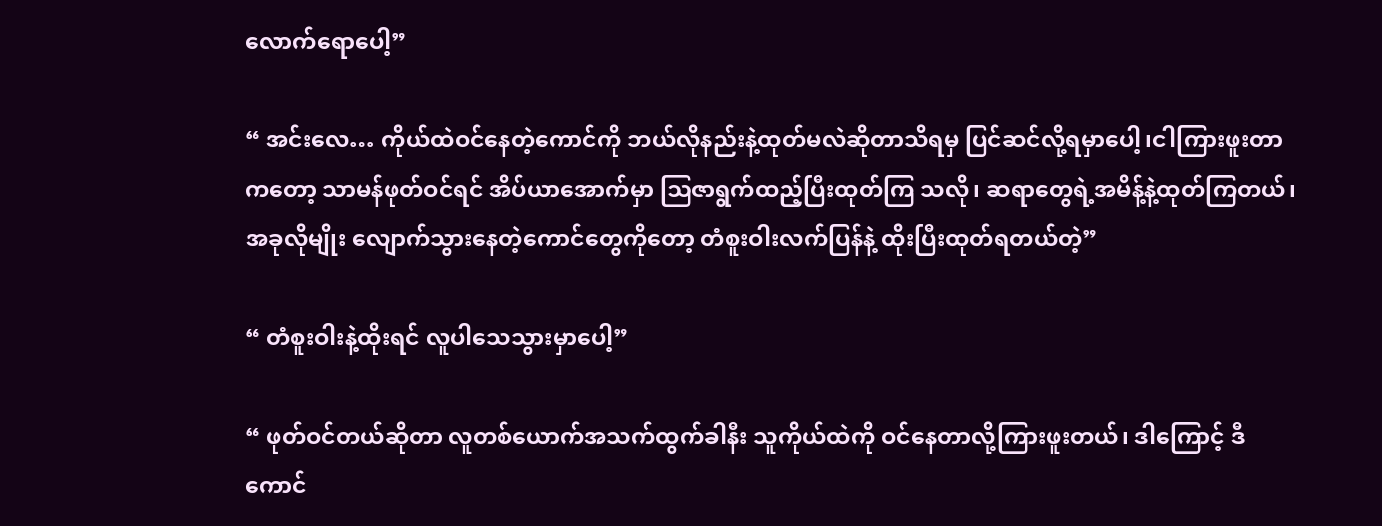လောက်ရောပေါ့”

“ အင်းလေ… ကိုယ်ထဲဝင်နေတဲ့ကောင်ကို ဘယ်လိုနည်းနဲ့ထုတ်မလဲဆိုတာသိရမှ ပြင်ဆင်လို့ရမှာပေါ့၊ငါကြားဖူးတာကတော့ သာမန်ဖုတ်ဝင်ရင် အိပ်ယာအောက်မှာ ဩဇာရွက်ထည့်ပြီးထုတ်ကြ သလို၊ ဆရာတွေရဲ့အမိန့်နဲ့ထုတ်ကြတယ်၊ အခုလိုမျိုး လျောက်သွားနေတဲ့ကောင်တွေကိုတော့ တံစူးဝါးလက်ပြန်နဲ့ ထိုးပြီးထုတ်ရတယ်တဲ့”

“ တံစူးဝါးနဲ့ထိုးရင် လူပါသေသွားမှာပေါ့”

“ ဖုတ်ဝင်တယ်ဆိုတာ လူတစ်ယောက်အသက်ထွက်ခါနီး သူကိုယ်ထဲကို ဝင်နေတာလို့ကြားဖူးတယ်၊ ဒါကြောင့် ဒီကောင်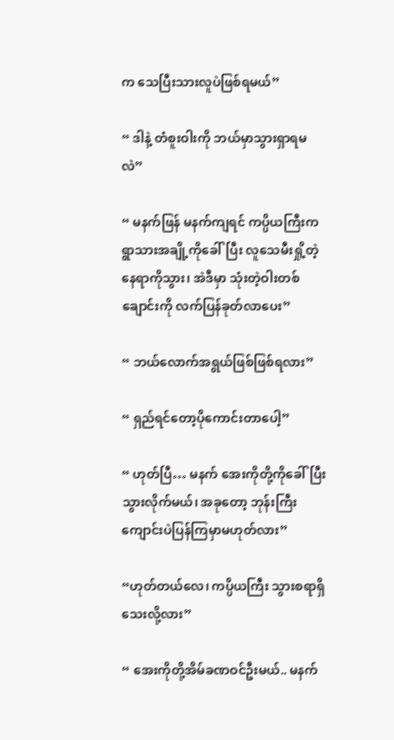က သေပြီးသားလူပဲဖြစ်ရမယ်”

“ ဒါနဲ့ တံစူးဝါးကို ဘယ်မှာသွားရှာရမလဲ”

“ မနက်ဖြန် မနက်ကျရင် ကပ္ပိယကြီးက ရွာသားအချို့ကိုခေါ်ပြီး လူသေမီးရှို့တဲ့နေရာကိုသွား၊ အဲဒီမှာ သုံးတဲ့ဝါးတစ်ချောင်းကို လက်ပြန်ခုတ်လာပေး”

“ ဘယ်လောက်အရွယ်ဖြစ်ဖြစ်ရလား”

“ ရှည်ရင်တော့ပိုကောင်းတာပေါ့”

“ ဟုတ်ပြီ… မနက် အေးကိုတို့ကိုခေါ်ပြီးသွားလိုက်မယ်၊ အခုတော့ ဘုန်းကြီးကျောင်းပဲပြန်ကြမှာမဟုတ်လား”

“ဟုတ်တယ်‌လေ၊ ကပ္ပိယကြီး သွားစရာရှိသေးလို့လား”

“ အေးကိုတို့အိမ်ခဏဝင်ဦးမယ်.. မနက်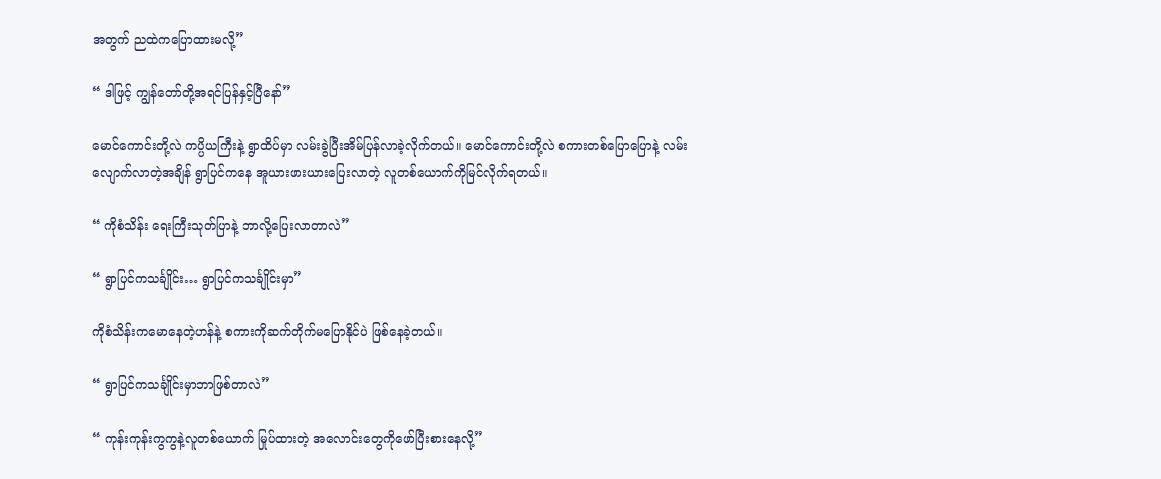အတွက် ညထဲကပြောထားမလို့”

“ ဒါဖြင့် ကျွန်တော်တို့အရင်ပြန်နှင့်ပြီနော်”

မောင်ကောင်းတို့လဲ ကပ္ပိယကြီးနဲ့ ရွာထိပ်မှာ လမ်းခွဲပြီးအိမ်ပြန်လာခဲ့လိုက်တယ်။ မောင်ကောင်းတို့လဲ စကားတစ်ပြောပြောနဲ့ လမ်းလျောက်လာတဲ့အချိန် ရွာပြင်ကနေ အူယားဖားယားပြေးလာတဲ့ လူတစ်ယောက်ကိုမြင်လိုက်ရတယ်။

“ ကိုစံသိန်း ရေးကြီးသုတ်ပြာနဲ့ ဘာလို့ပြေးလာတာလဲ”

“ ရွာပြင်ကသင်္ချိုင်း… ရွာပြင်ကသင်္ချိုင်းမှာ”

ကိုစံသိန်းကမောနေတဲ့ဟန်နဲ့ စကားကိုဆက်တိုက်မပြောနိုင်ပဲ ဖြစ်နေခဲ့တယ်။

“ ရွာပြင်ကသင်္ချိုင်းမှာဘာဖြစ်တာလဲ”

“ ကုန်းကုန်းကွကွနဲ့လူတစ်ယောက် မြုပ်ထားတဲ့ အလောင်းတွေကိုဖော်ပြီးစားနေလို့”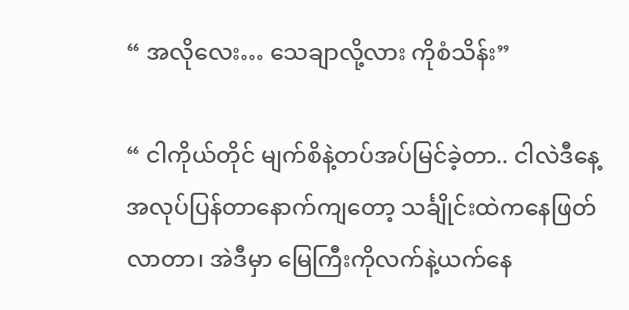“ အလိုလေး… သေချာလို့လား ကိုစံသိန်း”

“ ငါကိုယ်တိုင် မျက်စိနဲ့တပ်အပ်မြင်ခဲ့တာ.. ငါလဲဒီနေ့အလုပ်ပြန်တာနောက်ကျတော့ သင်္ချိုင်းထဲကနေဖြတ်လာတာ၊ အဲဒီမှာ မြေကြီးကိုလက်နဲ့ယက်နေ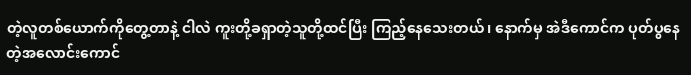တဲ့လူတစ်ယောက်ကိုတွေ့တာနဲ့ ငါလဲ ကူးတို့ခရှာတဲ့သူတို့ထင်ပြီး ကြည့်နေသေးတယ်၊ နောက်မှ အဲဒီကောင်က ပုတ်ပွနေတဲ့အလောင်းကောင်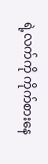ရဲ့လက်ကို ကိုက်စားနေ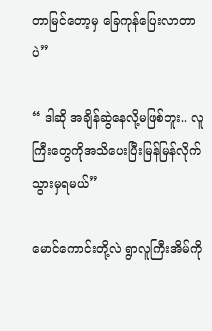တာမြင်တော့မှ ခြေကုန်ပြေးလာတာပဲ”

“ ဒါဆို အချိန်ဆွဲနေလို့မဖြစ်ဘူး.. လူကြီးတွေကိုအသိပေးပြီးမြန်မြန်လိုက်သွားမှရမယ်”

မောင်ကောင်းတို့လဲ ရွာလူကြီးအိမ်ကို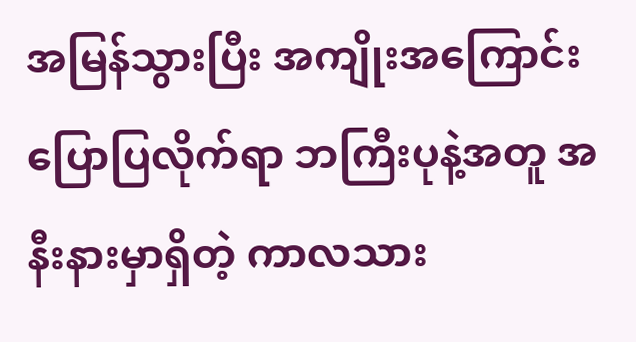အမြန်သွားပြီး အကျိုးအကြောင်းပြောပြလိုက်ရာ ဘကြီးပုနဲ့အတူ အနီးနားမှာရှိတဲ့ ကာလသား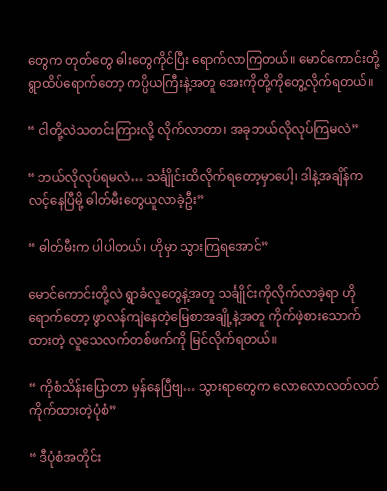တွေက တုတ်တွေ ဓါးတွေကိုင်ပြီး ရောက်လာကြတယ်။ မောင်ကောင်းတို့ ရွာထိပ်ရောက်တော့ ကပ္ပိယကြီးနဲ့အတူ အေးကိုတို့ကိုတွေ့လိုက်ရတယ်။

“ ငါတို့လဲသတင်းကြားလို့ လိုက်လာတာ၊ အခုဘယ်လိုလုပ်ကြမလဲ”

“ ဘယ်လိုလုပ်ရမလဲ… သင်္ချိုင်းထိလိုက်ရတော့မှာပေါ့၊ ဒါနဲ့အချိန်ကလင့်နေပြီမို့ ဓါတ်မီးတွေယူလာခဲ့ဦး”

“ ဓါတ်မီးက ပါပါတယ်၊ ဟိုမှာ သွားကြရအောင်”

မောင်ကောင်းတို့လဲ ရွာခံလူတွေနဲ့အတူ သင်္ချိုင်းကိုလိုက်လာခဲ့ရာ ဟိုရောက်တော့ ဖွာလန်ကျဲနေတဲ့မြေစာအချို့နဲ့အတူ ကိုက်ဖဲ့စားသောက်ထားတဲ့ လူသေလက်တစ်ဖက်ကို မြင်လိုက်ရတယ်။

“ ကိုစံသိန်းပြောတာ မှန်နေပြီဗျ… သွားရာတွေက လောလောလတ်လတ်ကိုက်ထားတဲ့ပုံစံ”

“ ဒီပုံစံအတိုင်း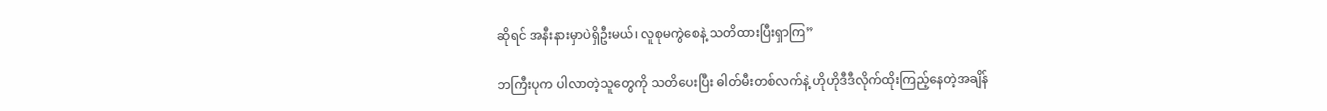ဆိုရင် အနီးနားမှာပဲရှိဦးမယ်၊ လူစုမကွဲစေနဲ့ သတိထားပြီးရှာကြ”

ဘကြီးပုက ပါလာတဲ့သူတွေကို သတိပေးပြီး ဓါတ်မီးတစ်လက်နဲ့ ဟိုဟိုဒီဒီလိုက်ထိုးကြည့်နေတဲ့အချိန်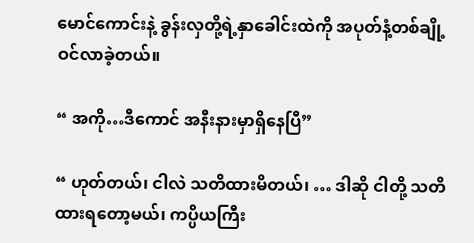မောင်ကောင်းနဲ့ ခွန်းလှတို့ရဲ့နှာခေါင်းထဲကို အပုတ်နံ့တစ်ချို့ ဝင်လာခဲ့တယ်။

“ အကို…ဒီကောင် အနီးနားမှာရှိနေပြီ”

“ ဟုတ်တယ်၊ ငါလဲ သတိထားမိတယ်၊ … ဒါဆို ငါတို့ သတိထားရတော့မယ်၊ ကပ္ပိယကြီး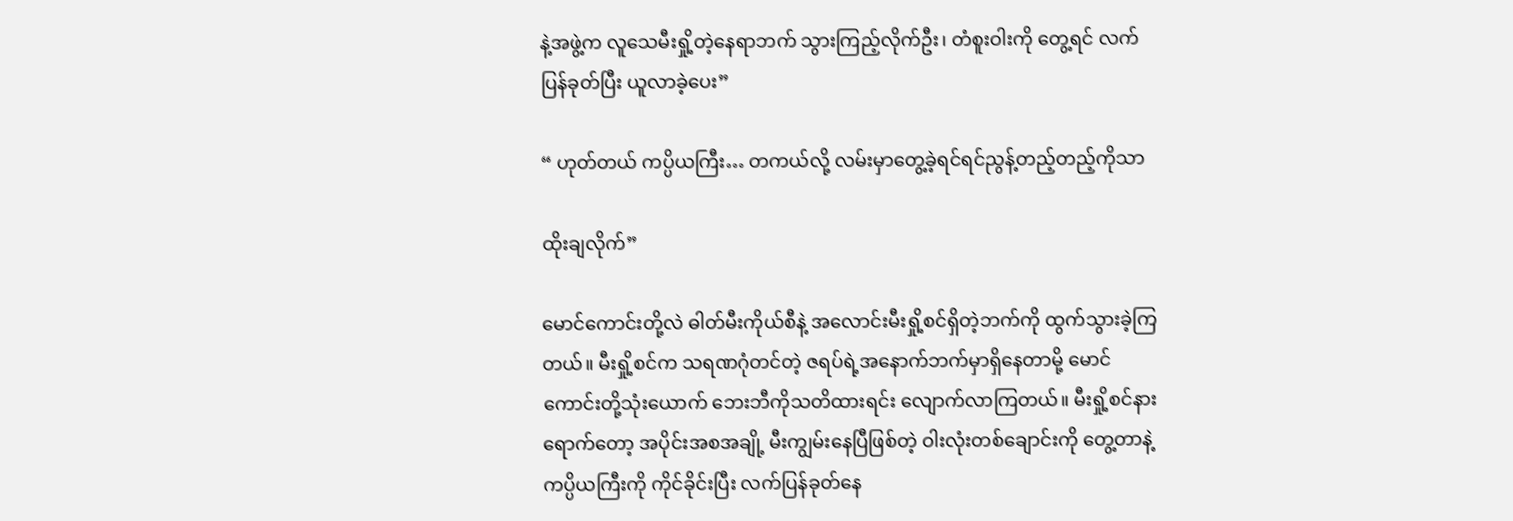နဲ့အဖွဲ့က လူသေမီးရှို့တဲ့နေရာဘက် သွားကြည့်လိုက်ဦး၊ တံစူးဝါးကို တွေ့ရင် လက်ပြန်ခုတ်ပြီး ယူလာခဲ့ပေး”

“ ဟုတ်တယ် ကပ္ပိယကြီး… တကယ်လို့ လမ်းမှာတွေ့ခဲ့ရင်ရင်ညွန့်တည့်တည့်ကိုသာ

ထိုးချလိုက်”

မောင်ကောင်းတို့လဲ ဓါတ်မီးကိုယ်စီနဲ့ အလောင်းမီးရှို့စင်ရှိတဲ့ဘက်ကို ထွက်သွားခဲ့ကြတယ်။ မီးရှို့စင်က သရဏဂုံတင်တဲ့ ဇရပ်ရဲ့အနောက်ဘက်မှာရှိနေတာမို့ မောင်ကောင်းတို့သုံးယောက် ဘေးဘီကိုသတိထားရင်း လျောက်လာကြတယ်။ မီးရှို့စင်နားရောက်တော့ အပိုင်းအစအချို့ မီးကျွမ်းနေပြီဖြစ်တဲ့ ဝါးလုံးတစ်ချောင်းကို တွေ့တာနဲ့ ကပ္ပိယကြီးကို ကိုင်ခိုင်းပြီး လက်ပြန်ခုတ်နေ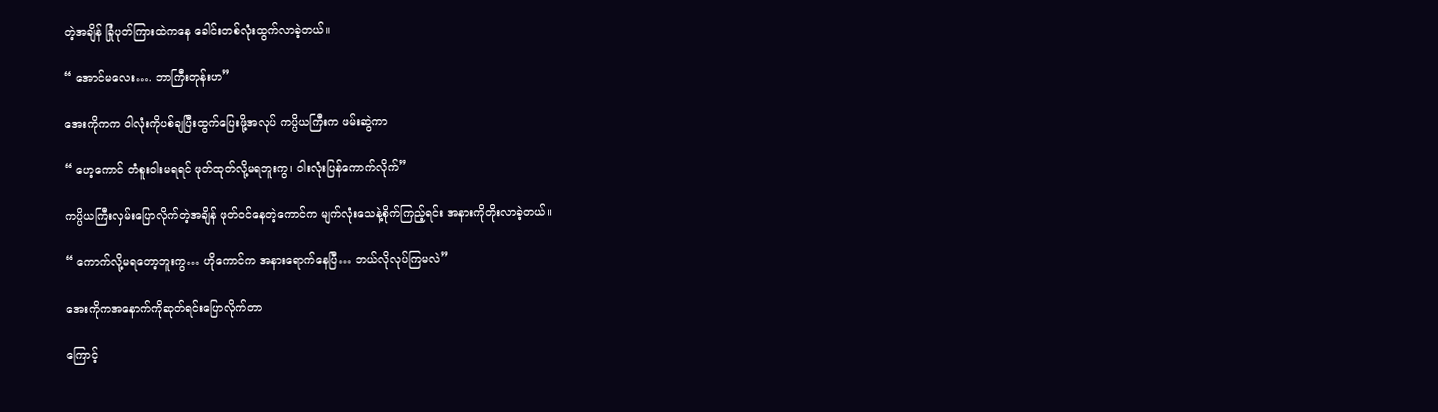တဲ့အချိန် ခြုံပုတ်ကြားထဲကနေ ခေါင်းတစ်လုံးထွက်လာခဲ့တယ်။

“ အောင်မလေး…. ဘာကြီးတုန်းဟ”

အေးကိုကက ဝါလုံးကိုပစ်ချပြီးထွက်ပြေးဖို့အလုပ် ကပ္ပိယကြီးက ဖမ်းဆွဲကာ

“ ဟေ့ကောင် တံစူးဝါးမရရင် ဖုတ်ထုတ်လို့မရဘူးကွ၊ ဝါးလုံးပြန်ကောက်လိုက်”

ကပ္ပိယကြီးလှမ်းပြောလိုက်တဲ့အချိန် ဖုတ်ဝင်နေတဲ့ကောင်က မျက်လုံးသေနဲ့စိုက်ကြည့်ရင်း အနားကိုတိုးလာခဲ့တယ်။

“ ကောက်လို့မရတော့ဘူးကွ… ဟိုကောင်က အနားရောက်နေပြီ… ဘယ်လိုလုပ်ကြမလဲ”

အေးကိုကအနောက်ကိုဆုတ်ရင်းပြောလိုက်တာ

ကြောင့်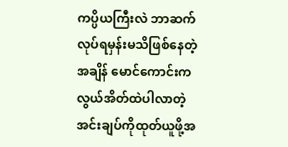ကပ္ပိယကြီးလဲ ဘာဆက်လုပ်ရမှန်းမသိဖြစ်နေတဲ့အချိန် မောင်ကောင်းက လွယ်အိတ်ထဲပါလာတဲ့ အင်းချပ်ကိုထုတ်ယူဖို့အ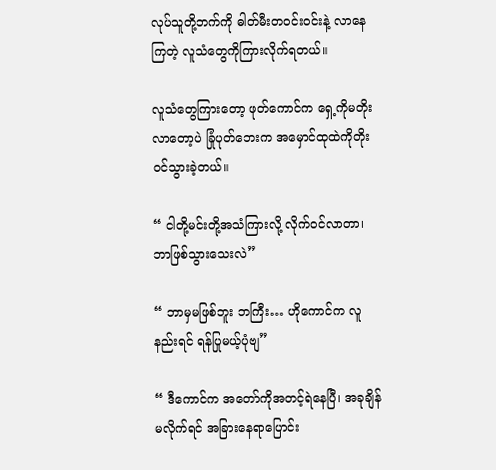လုပ်သူတို့ဘက်ကို ဓါတ်မီးတဝင်းဝင်းနဲ့ လာနေကြတဲ့ လူသံတွေကိုကြားလိုက်ရတယ်။

လူသံတွေကြားတော့ ဖုတ်ကောင်က ရှေ့ကိုမတိုးလာတော့ပဲ ခြုံပုတ်ဘေးက အမှောင်ထုထဲကိုတိုးဝင်သွားခဲ့တယ်။

“ ငါတို့မင်းတို့အသံကြားလို့ လိုက်ဝင်လာတာ၊ ဘာဖြစ်သွားသေးလဲ”

“ ဘာမှမဖြစ်ဘူး ဘကြီး… ဟိုကောင်က လူနည်းရင် ရန်ပြုမယ့်ပုံဗျ”

“ ဒီကောင်က အတော်ကိုအတင့်ရဲနေပြီ၊ အခုချိန် မလိုက်ရင် အခြားနေရာပြောင်း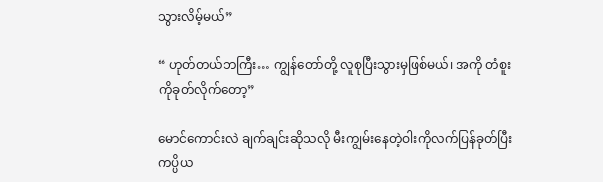သွားလိမ့်မယ်”

“ ဟုတ်တယ်ဘကြီး… ကျွန်တော်တို့ လူစုပြီးသွားမှဖြစ်မယ်၊ အကို တံစူးကိုခုတ်လိုက်တော့”

မောင်ကောင်းလဲ ချက်ချင်းဆိုသလို မီးကျွမ်းနေတဲ့ဝါးကိုလက်ပြန်ခုတ်ပြီး ကပ္ပိယ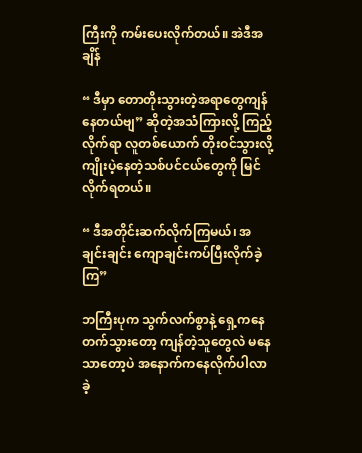ကြီးကို ကမ်းပေးလိုက်တယ်။ အဲဒီအချိန်

“ ဒီမှာ တောတိုးသွားတဲ့အရာတွေကျန်နေတယ်ဗျ” ဆိုတဲ့အသံကြားလို့ ကြည့်လိုက်ရာ လူတစ်ယောက် တိုးဝင်သွားလို့ ကျိုးပဲ့နေတဲ့သစ်ပင်ငယ်တွေကို မြင်လိုက်ရတယ်။

“ ဒီအတိုင်းဆက်လိုက်ကြမယ်၊ အချင်းချင်း ကျောချင်းကပ်ပြီးလိုက်ခဲ့ကြ”

ဘကြီးပုက သွက်လက်စွာနဲ့ ရှေ့ကနေတက်သွားတော့ ကျန်တဲ့သူတွေလဲ မနေသာတော့ပဲ အနောက်ကနေလိုက်ပါလာခဲ့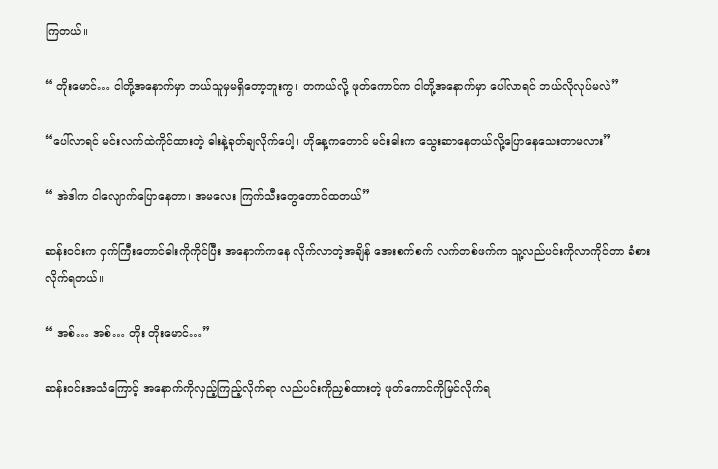ကြတယ်။

“ တိုးမောင်… ငါတို့အနောက်မှာ ဘယ်သူမှမရှိတော့ဘူးကွ၊ တကယ်လို့ ဖုတ်ကောင်က ငါတို့အနောက်မှာ ပေါ်လာရင် ဘယ်လိုလုပ်မလဲ”

“ပေါ်လာရင် မင်းလက်ထဲကိုင်ထားတဲ့ ဓါးနဲ့ခုတ်ချလိုက်ပေါ့၊ ဟိုနေ့ကတောင် မင်းဓါးက သွေးဆာနေတယ်လို့ပြောနေသေးတာမလား”

“ အဲဒါက ငါလျောက်ပြောနေတာ၊ အမလေး ကြက်သီးတွေတောင်ထတယ်”

ဆန်းဝင်းက ငှက်ကြီးတောင်ဓါးကိုကိုင်ပြီး အနောက်ကနေ လိုက်လာတဲ့အချိန် ‌အေးစက်စက် လက်တစ်ဖက်က သူ့လည်ပင်းကိုလာကိုင်တာ ခံစားလိုက်ရတယ်။

“ အစ်… အစ်… တိုး တိုးမောင်…”

ဆန်းဝင်းအသံကြောင့် အနောက်ကိုလှည့်ကြည့်လိုက်ရာ လည်ပင်းကိုညှစ်ထားတဲ့ ဖုတ်ကောင်ကိုမြင်လိုက်ရ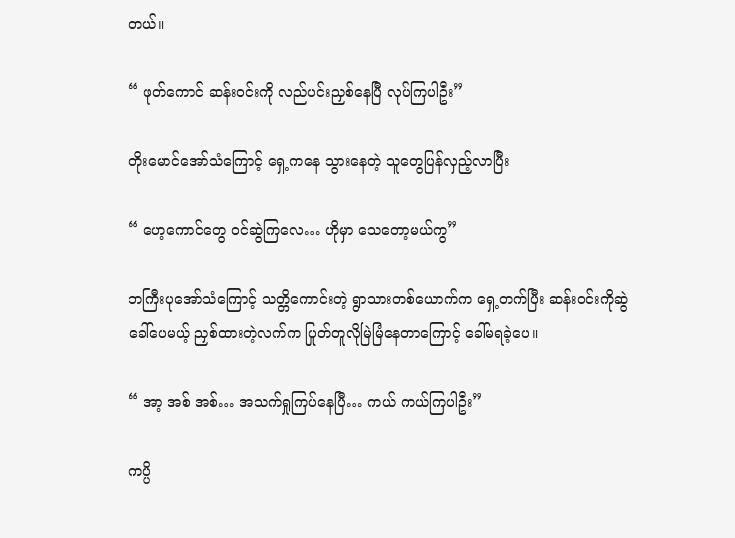တယ်။

“ ဖုတ်ကောင် ဆန်းဝင်းကို လည်ပင်းညှစ်နေပြီ လုပ်ကြပါဦး”

တိုးမောင်အော်သံကြောင့် ရှေ့ကနေ သွားနေတဲ့ သူတွေပြန်လှည့်လာပြီး

“ ဟေ့ကောင်တွေ ဝင်ဆွဲကြလေ… ဟိုမှာ သေတော့မယ်ကွ”

ဘကြီးပုအော်သံကြောင့် သတ္တိကောင်းတဲ့ ရွာသားတစ်ယောက်က ရှေ့တက်ပြီး ဆန်းဝင်းကိုဆွဲခေါ်ပေမယ့် ညှစ်ထားတဲ့လက်က ပြုတ်တူလိုမြဲမြံနေတာကြောင့် ခေါ်မရခဲ့ပေ။

“ အာ့ အစ် အစ်… အသက်ရှုကြပ်နေပြီ… ကယ် ကယ်ကြပါဦး”

ကပ္ပိ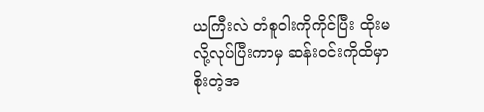ယကြီးလဲ တံစူဝါးကိုကိုင်ပြီး ထိုးမလို့လုပ်ပြီးကာမှ ဆန်းဝင်းကိုထိမှာစိုးတဲ့အ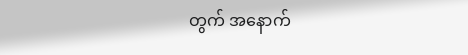တွက် အနောက်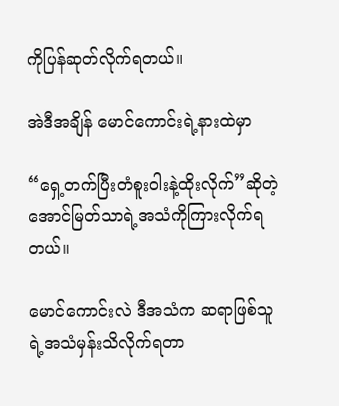ကိုပြန်ဆုတ်လိုက်ရတယ်။

အဲဒီအချိန် မောင်ကောင်းရဲ့နားထဲမှာ

“ရှေ့တက်ပြီးတံစူးဝါးနဲ့ထိုးလိုက်”ဆိုတဲ့ အောင်မြတ်သာရဲ့အသံကိုကြားလိုက်ရတယ်။

မောင်ကောင်းလဲ ဒီအသံက ဆရာဖြစ်သူရဲ့အသံမှန်းသိလိုက်ရတာ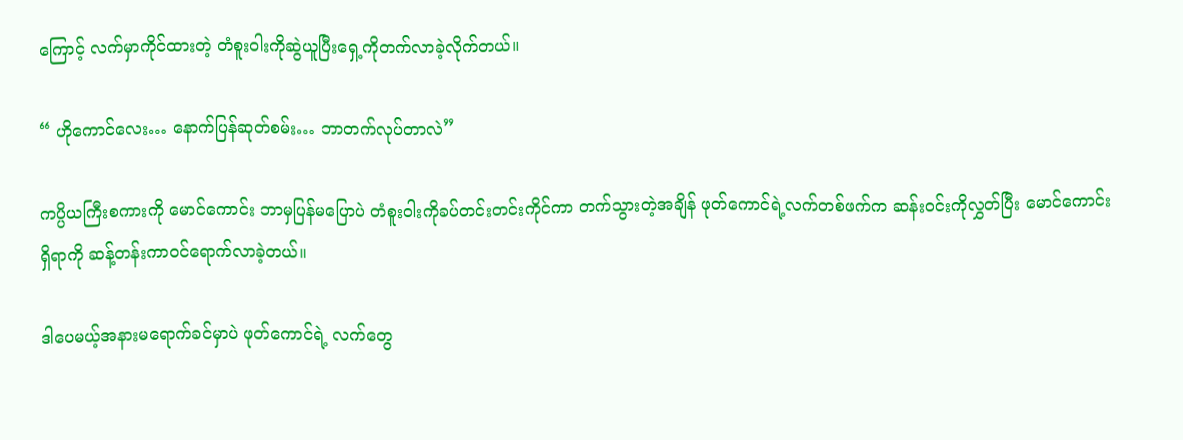ကြောင့် လက်မှာကိုင်ထားတဲ့ တံစူးဝါးကိုဆွဲယူပြီးရှေ့ကိုတက်လာခဲ့လိုက်တယ်။

“ ဟိုကောင်လေး… နောက်ပြန်ဆုတ်စမ်း… ဘာတက်လုပ်တာလဲ”

ကပ္ပိယကြီးစကားကို မောင်ကောင်း ဘာမှပြန်မပြောပဲ တံစူးဝါးကိုခပ်တင်းတင်းကိုင်ကာ တက်သွားတဲ့အချိန် ဖုတ်ကောင်ရဲ့လက်တစ်ဖက်က ဆန်းဝင်းကိုလွှတ်ပြီး မောင်ကောင်းရှိရာကို ဆန့်တန်းကာဝင်ရောက်လာခဲ့တယ်။

ဒါပေမယ့်အနားမရောက်ခင်မှာပဲ ဖုတ်ကောင်ရဲ့ လက်တွေ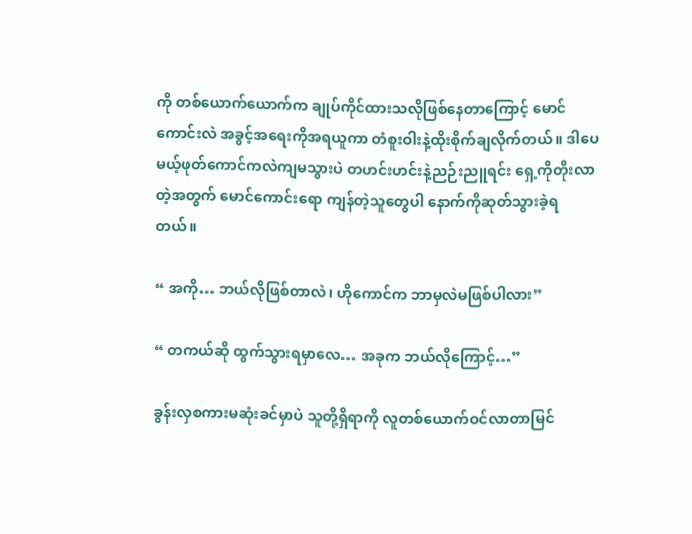ကို တစ်ယောက်ယောက်က ချုပ်ကိုင်ထားသလိုဖြစ်နေတာကြောင့် မောင်ကောင်းလဲ အခွင့်အရေးကိုအရယူကာ တံစူးဝါးနဲ့ထိုးစိုက်ချလိုက်တယ်။ ဒါပေမယ့်ဖုတ်ကောင်ကလဲကျမသွားပဲ တဟင်းဟင်းနဲ့ညဉ်းညူရင်း ရှေ့ကိုတိုးလာတဲ့အတွက် မောင်ကောင်းရော ကျန်တဲ့သူတွေပါ နောက်ကိုဆုတ်သွားခဲ့ရတယ်။

“ အကို… ဘယ်လိုဖြစ်တာလဲ၊ ဟိုကောင်က ဘာမှလဲမဖြစ်ပါလား”

“ တကယ်ဆို ‌ထွက်သွားရမှာလေ… အခုက ဘယ်လိုကြောင့်…”

ခွန်းလှစကားမဆုံးခင်မှာပဲ သူတို့ရှိရာကို လူတစ်ယောက်ဝင်လာတာမြင်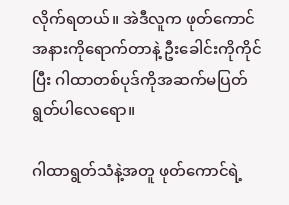လိုက်ရတယ်။ အဲဒီလူက ဖုတ်ကောင်အနားကိုရောက်တာနဲ့ ဦးခေါင်းကိုကိုင်ပြီး ဂါထာတစ်ပုဒ်ကိုအဆက်မပြတ်ရွတ်ပါလေရော။

ဂါထာရွတ်သံနဲ့အတူ ဖုတ်ကောင်ရဲ့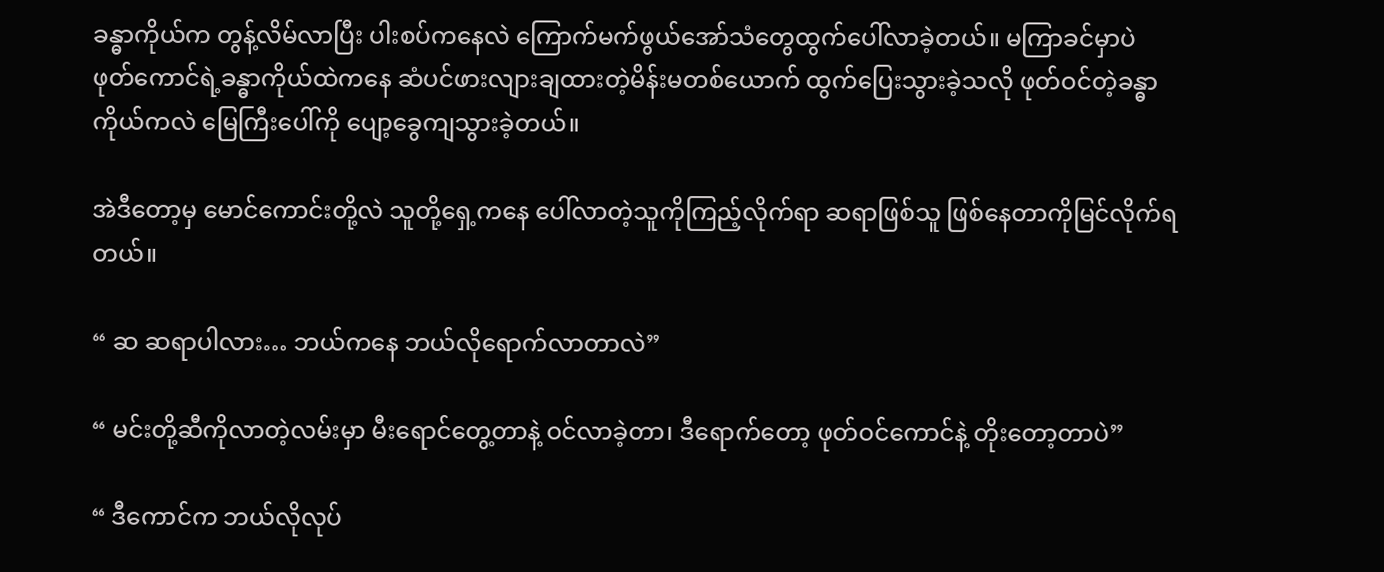ခန္ဓာကိုယ်က တွန့်လိမ်လာပြီး ပါးစပ်ကနေလဲ ကြောက်မက်ဖွယ်အော်သံတွေထွက်ပေါ်လာခဲ့တယ်။ မကြာခင်မှာပဲ ဖုတ်ကောင်ရဲ့ခန္ဓာကိုယ်ထဲကနေ ဆံပင်ဖားလျားချထားတဲ့မိန်းမတစ်ယောက် ထွက်ပြေးသွားခဲ့သလို ဖုတ်ဝင်တဲ့ခန္ဓာကိုယ်ကလဲ မြေကြီးပေါ်ကို ပျော့ခွေကျသွားခဲ့တယ်။

အဲဒီတော့မှ မောင်ကောင်းတို့လဲ သူတို့ရှေ့ကနေ ပေါ်လာတဲ့သူကိုကြည့်လိုက်ရာ ဆရာဖြစ်သူ ဖြစ်နေတာကိုမြင်လိုက်ရတယ်။

“ ဆ ဆရာပါလား… ဘယ်ကနေ ဘယ်လိုရောက်လာတာလဲ”

“ မင်းတို့ဆီကိုလာတဲ့လမ်းမှာ မီးရောင်တွေ့တာနဲ့ ဝင်လာခဲ့တာ၊ ဒီရောက်တော့ ဖုတ်ဝင်ကောင်နဲ့ တိုးတော့တာပဲ”

“ ဒီကောင်က ဘယ်လိုလုပ်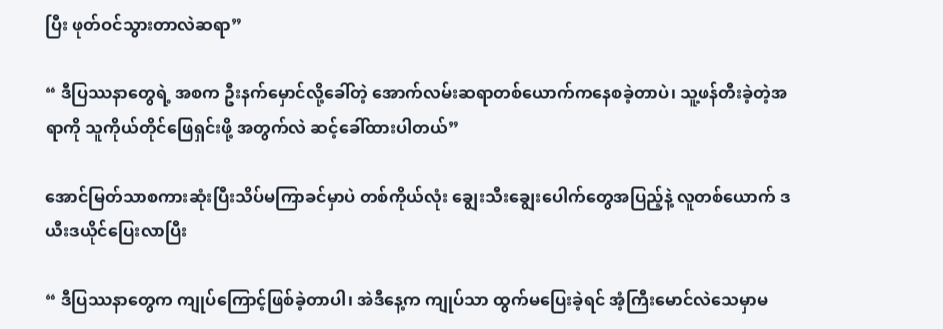ပြီး ဖုတ်ဝင်သွားတာလဲဆရာ”

“ ဒီပြဿနာတွေရဲ့ အစက ဦးနက်မှောင်လို့ခေါ်တဲ့ အောက်လမ်းဆရာတစ်ယောက်ကနေစခဲ့တာပဲ၊ သူ့ဖန်တီးခဲ့တဲ့အရာကို သူကိုယ်တိုင်ဖြေရှင်းဖို့ အတွက်လဲ ဆင့်ခေါ်ထားပါတယ်”

အောင်မြတ်သာစကားဆုံးပြီးသိပ်မကြာခင်မှာပဲ တစ်ကိုယ်လုံး ချွေးသီးချွေးပေါက်တွေအပြည့်နဲ့ လူတစ်ယောက် ဒယီးဒယိုင်ပြေးလာပြီး

“ ဒီပြဿနာတွေက ကျုပ်ကြောင့်ဖြစ်ခဲ့တာပါ၊ အဲဒီနေ့က ကျုပ်သာ ထွက်မပြေးခဲ့ရင် အံ့ကြီးမောင်လဲသေမှာမ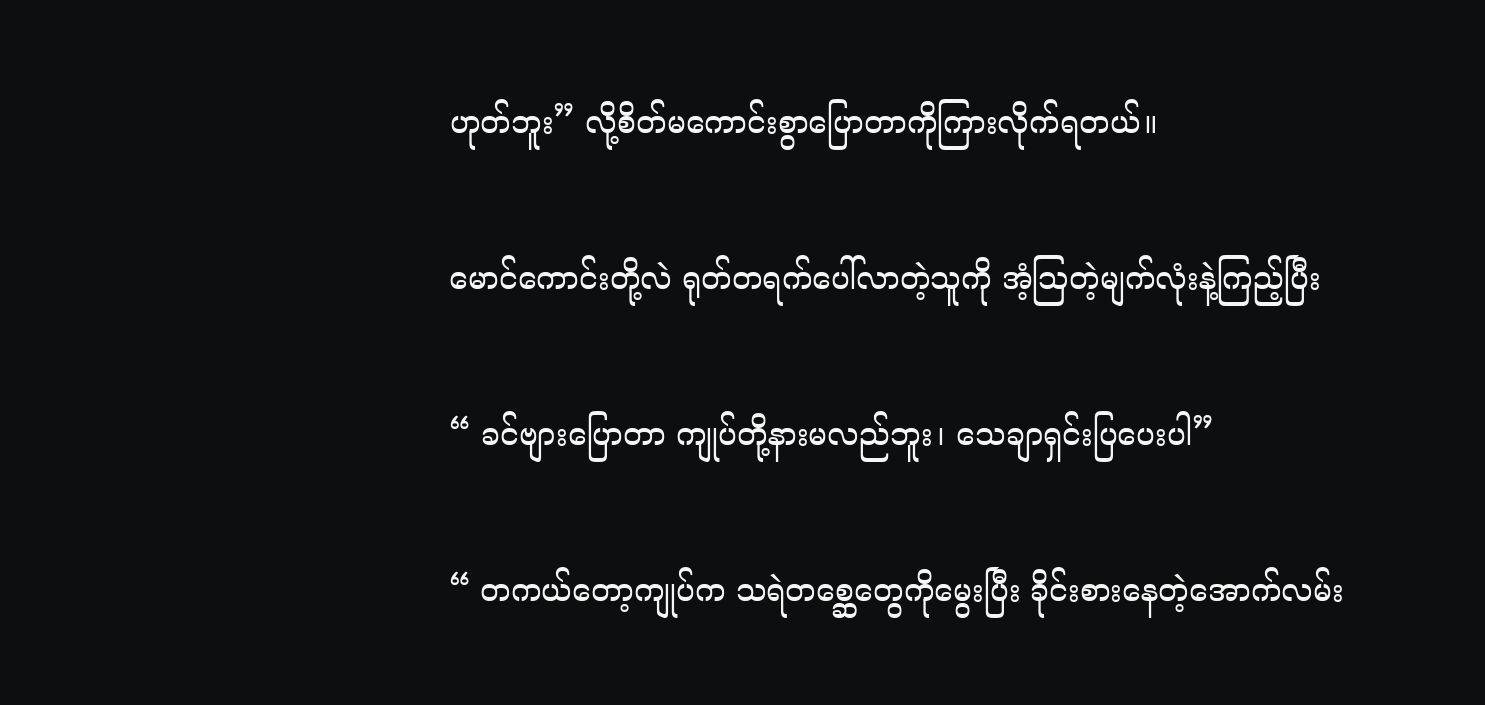ဟုတ်ဘူး” လို့စိတ်မကောင်းစွာပြောတာကိုကြားလိုက်ရတယ်။

မောင်ကောင်းတို့လဲ ရုတ်တရက်ပေါ်လာတဲ့သူကို အံ့ဩတဲ့မျက်လုံးနဲ့ကြည့်ပြီး

“ ခင်ဗျားပြောတာ ကျုပ်တို့နားမလည်ဘူး၊ သေချာရှင်းပြပေးပါ”

“ တကယ်တော့ကျုပ်က သရဲတစ္ဆေတွေကိုမွေးပြီး ခိုင်းစားနေတဲ့အောက်လမ်း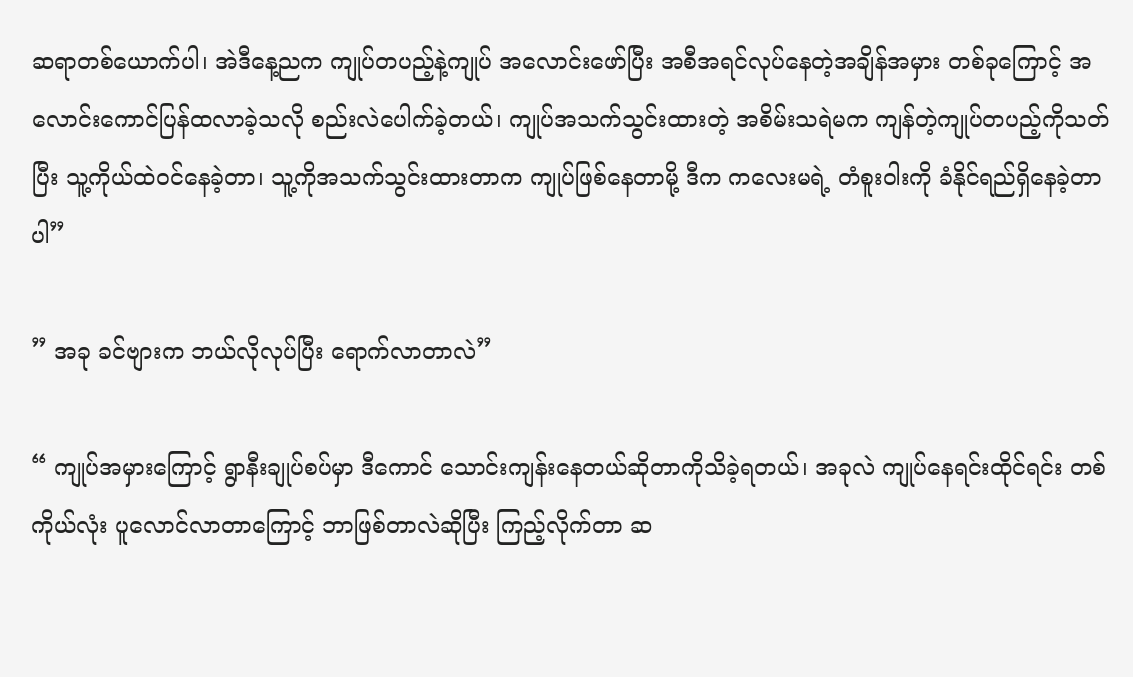ဆရာတစ်ယောက်ပါ၊ အဲဒီနေ့ညက ကျုပ်တပည့်နဲ့ကျုပ် အလောင်းဖော်ပြီး အစီအရင်လုပ်နေတဲ့အချိန်အမှား တစ်ခုကြောင့် အလောင်းကောင်ပြန်ထလာခဲ့သလို စည်းလဲပေါက်ခဲ့တယ်၊ ကျုပ်အသက်သွင်းထားတဲ့ အစိမ်းသရဲမက ကျန်တဲ့ကျုပ်တပည့်ကိုသတ်ပြီး သူ့ကိုယ်ထဲဝင်နေခဲ့တာ၊ သူ့ကိုအသက်သွင်းထားတာက ကျုပ်ဖြစ်နေတာမို့ ဒီက ကလေးမရဲ့ တံစူးဝါးကို ခံနိုင်ရည်ရှိနေခဲ့တာပါ”

” အခု ခင်ဗျားက ဘယ်လိုလုပ်ပြီး ရောက်လာတာလဲ”

“ ကျုပ်အမှားကြောင့် ရွာနီးချုပ်စပ်မှာ ဒီကောင် သောင်းကျန်းနေတယ်ဆိုတာကိုသိခဲ့ရတယ်၊ အခုလဲ ကျုပ်နေရင်းထိုင်ရင်း တစ်ကိုယ်လုံး ပူလောင်လာတာကြောင့် ဘာဖြစ်တာလဲဆိုပြီး ကြည့်လိုက်တာ ဆ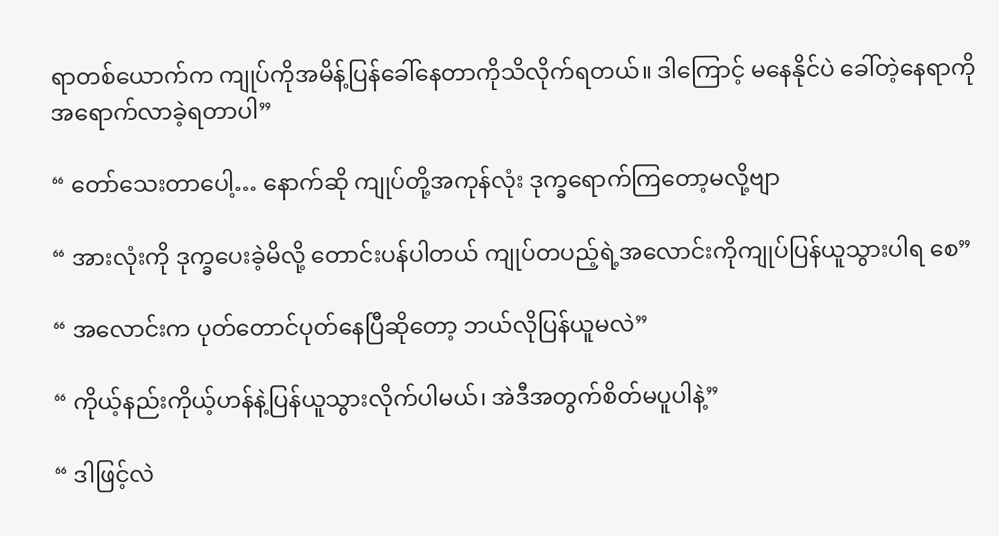ရာတစ်ယောက်က ကျုပ်ကိုအမိန့်ပြန်ခေါ်နေတာကိုသိလိုက်ရတယ်။ ဒါကြောင့် မနေနိုင်ပဲ ခေါ်တဲ့နေရာကို အရောက်လာခဲ့ရတာပါ”

“ တော်သေးတာပေါ့… နောက်ဆို ကျုပ်တို့အကုန်လုံး ဒုက္ခရောက်ကြတော့မလို့ဗျာ

“ အားလုံးကို ဒုက္ခပေးခဲ့မိလို့ တောင်းပန်ပါတယ် ကျုပ်တပည့်ရဲ့အလောင်းကို‌ကျုပ်ပြန်ယူသွားပါရ စေ”

“ အလောင်းက ပုတ်တောင်ပုတ်နေပြီဆိုတော့ ဘယ်လိုပြန်ယူမလဲ”

“ ကိုယ့်နည်းကိုယ့်ဟန်နဲ့ပြန်ယူသွားလိုက်ပါမယ်၊ အဲဒီအတွက်စိတ်မပူပါနဲ့”

“ ဒါဖြင့်လဲ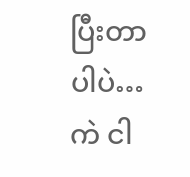ပြီးတာပါပဲ… ကဲ ငါ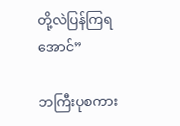တို့လဲပြန်ကြရအောင်”

ဘကြီးပုစကား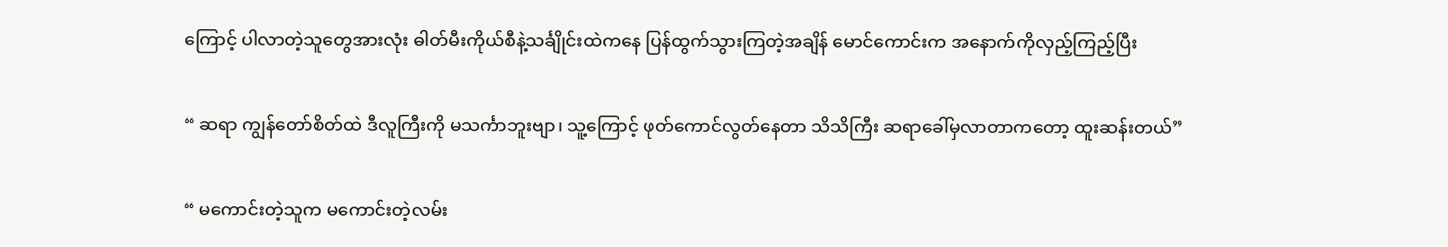ကြောင့် ပါလာတဲ့သူတွေအားလုံး ဓါတ်မီးကိုယ်စီနဲ့သင်္ချိုင်းထဲကနေ ပြန်ထွက်သွားကြတဲ့အချိန် မောင်ကောင်းက အနောက်ကိုလှည့်ကြည့်ပြီး

“ ဆရာ ကျွန်တော်စိတ်ထဲ ဒီလူကြီးကို မသင်္ကာဘူးဗျာ၊ သူ့ကြောင့် ဖုတ်ကောင်လွတ်နေတာ သိသိကြီး ဆရာခေါ်မှလာတာကတော့ ထူးဆန်းတယ်”

“ မကောင်းတဲ့သူက မကောင်းတဲ့လမ်း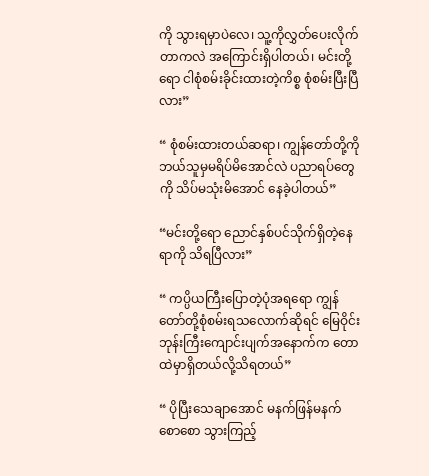ကို သွားရမှာပဲလေ၊ သူ့ကိုလွှတ်ပေးလိုက်တာကလဲ အကြောင်းရှိပါ‌တယ်၊ မင်းတို့ရော ငါစုံစမ်းခိုင်းထားတဲ့ကိစ္စ စုံစမ်းပြီးပြီလား”

“ စုံစမ်းထားတယ်ဆရာ၊ ကျွန်တော်တို့ကို ဘယ်သူမှမရိပ်မိအောင်လဲ ပညာရပ်တွေကို သိပ်မသုံးမိအောင် နေခဲ့ပါတယ်”

“မင်းတို့ရော ညောင်နှစ်ပင်သိုက်ရှိတဲ့နေရာကို သိရပြီလား”

“ ကပ္ပိယကြီးပြောတဲ့ပုံအရရော ကျွန်တော်တို့စုံစမ်းရသလောက်ဆိုရင် မြေဝိုင်းဘုန်းကြီးကျောင်းပျက်အနောက်က တောထဲမှာရှိတယ်လို့သိရတယ်”

“ ပိုပြီးသေချာအောင် မနက်ဖြန်မနက်စောစော သွားကြည့်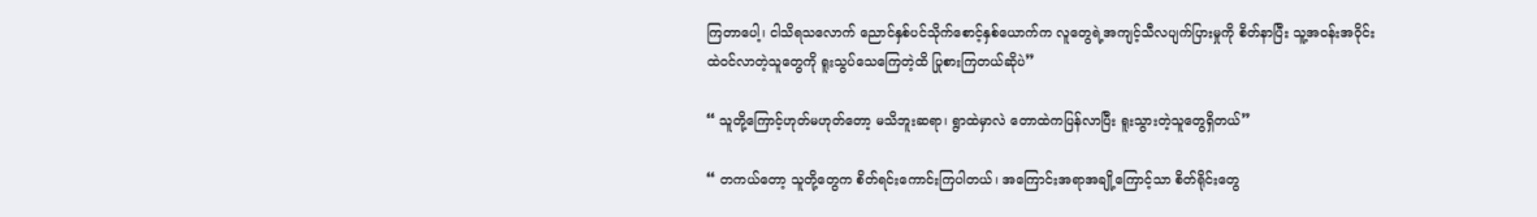ကြတာပေါ့၊ ငါသိရသလောက် ညောင်နှစ်ပင်သိုက်စောင့်နှစ်ယောက်က လူတွေရဲ့အကျင့်သီလပျက်ပြားမှုကို စိတ်နာပြီး သူ့အဝန်းအဝိုင်းထဲဝင်လာတဲ့သူတွေကို ရူးသွပ်သေကြေတဲ့ထိ ပြုစားကြတယ်ဆိုပဲ”

“ သူတို့ကြောင့်ဟုတ်မဟုတ်တော့ မသိဘူးဆရာ၊ ရွာထဲမှာလဲ တောထဲကပြန်လာပြီး ရူးသွားတဲ့သူတွေရှိတယ်”

“ တကယ်တော့ သူတို့တွေက စိတ်ရင်းကောင်းကြပါတယ်၊ အကြောင်းအရာအချို့ကြောင့်သာ စိတ်ရိုင်းတွေ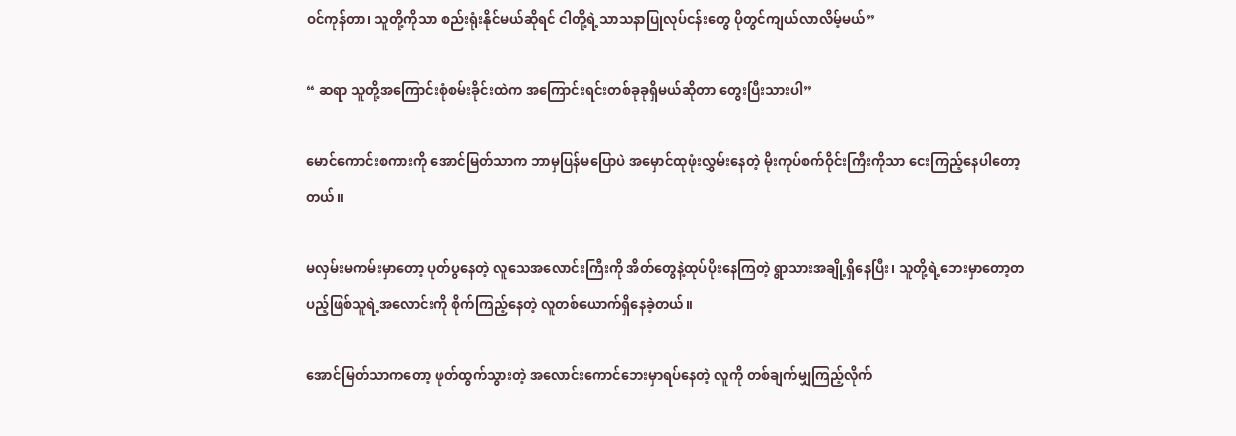ဝင်ကုန်တာ၊ သူတို့ကိုသာ စည်းရုံးနိုင်မယ်ဆိုရင် ငါတို့ရဲ့သာသနာပြုလုပ်ငန်းတွေ ပိုတွင်ကျယ်လာလိမ့်မယ်”

“ ဆရာ သူတို့အကြောင်းစုံစမ်းခိုင်းထဲက အကြောင်းရင်းတစ်ခုခုရှိမယ်ဆိုတာ တွေးပြီးသားပါ”

မောင်ကောင်းစကားကို အောင်မြတ်သာက ဘာမှပြန်မပြောပဲ အမှောင်ထုဖုံးလွှမ်းနေတဲ့ မိုးကုပ်စက်ဝိုင်းကြီးကိုသာ ငေးကြည့်နေပါတော့တယ်။

မလှမ်းမကမ်းမှာတော့ ပုတ်ပွနေတဲ့ လူသေအလောင်းကြီးကို အိတ်တွေနဲ့ထုပ်ပိုးနေကြတဲ့ ရွာသားအချို့ရှိနေပြီး၊ သူတို့ရဲ့ဘေးမှာတော့တပည့်ဖြစ်သူရဲ့အလောင်းကို စိုက်ကြည့်နေတဲ့ လူတစ်ယောက်ရှိနေခဲ့တယ်။

အောင်မြတ်သာကတော့ ဖုတ်ထွက်သွားတဲ့ အလောင်းကောင်ဘေးမှာရပ်နေတဲ့ လူကို တစ်ချက်မျှကြည့်လိုက်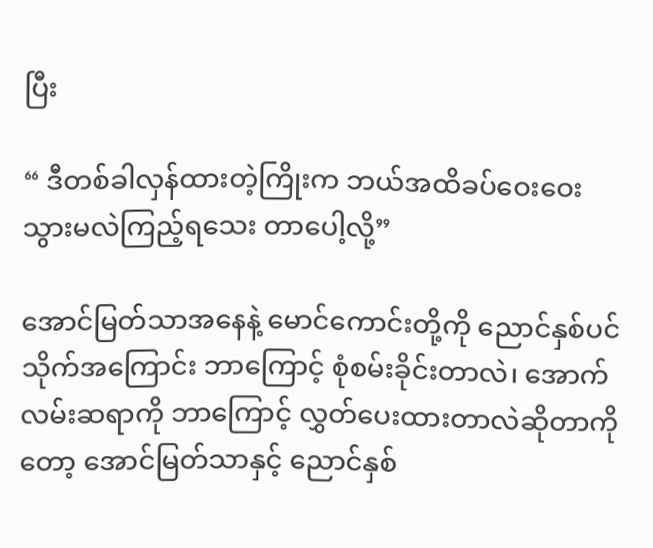ပြီး

“ ဒီတစ်ခါလှန်ထားတဲ့ကြိုးက ဘယ်အထိခပ်ဝေးဝေး သွားမလဲကြည့်ရသေး တာပေါ့လို့”

အောင်မြတ်သာအနေနဲ့ မောင်ကောင်းတို့ကို ညောင်နှစ်ပင်သိုက်အကြောင်း ဘာကြောင့် စုံစမ်းခိုင်းတာလဲ၊ ‌အောက်လမ်းဆရာကို ဘာကြောင့် လွှတ်ပေးထားတာလဲဆိုတာကိုတော့ အောင်မြတ်သာနှင့် ညောင်နှစ်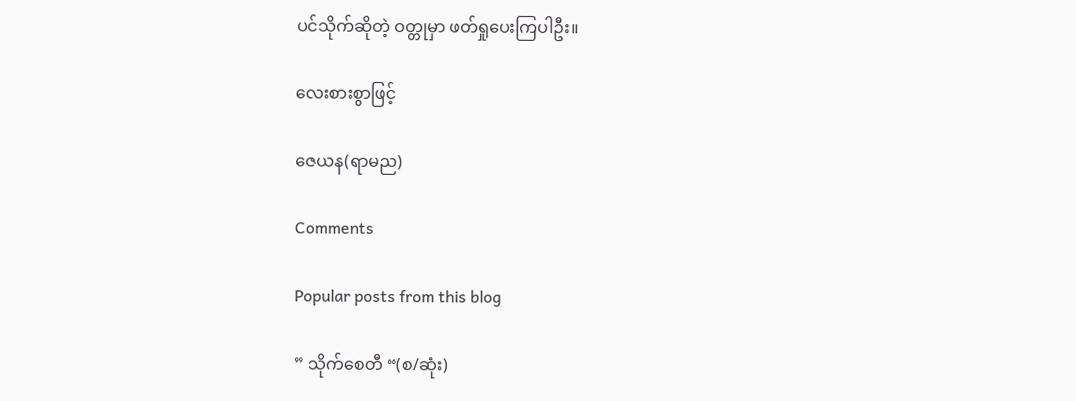ပင်သိုက်ဆိုတဲ့ ဝတ္တုမှာ ဖတ်ရှုပေးကြပါဦး။

လေးစားစွာဖြင့်

ဇေယန(ရာမည)

Comments

Popular posts from this blog

” သိုက်စေတီ “(စ/ဆုံး)